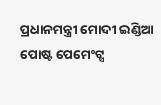ପ୍ରଧାନମନ୍ତ୍ରୀ ମୋଦୀ ଇଣ୍ଡିଆ ପୋଷ୍ଟ ପେମେଂଟ୍ସ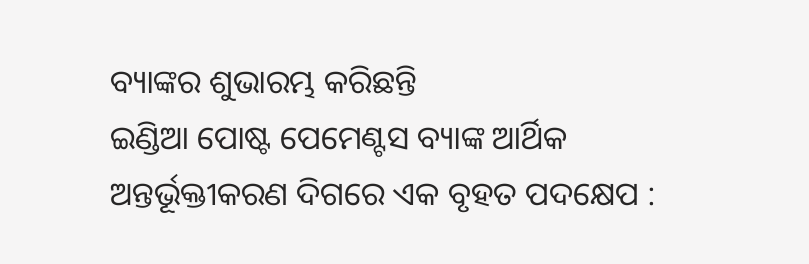ବ୍ୟାଙ୍କର ଶୁଭାରମ୍ଭ କରିଛନ୍ତି
ଇଣ୍ଡିଆ ପୋଷ୍ଟ ପେମେଣ୍ଟସ ବ୍ୟାଙ୍କ ଆର୍ଥିକ ଅନ୍ତର୍ଭୂକ୍ତୀକରଣ ଦିଗରେ ଏକ ବୃହତ ପଦକ୍ଷେପ :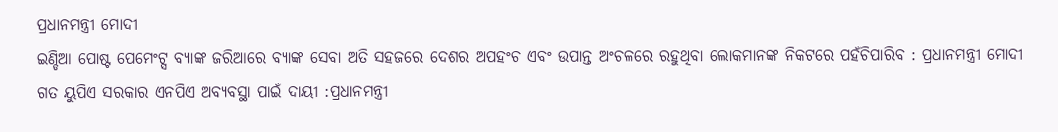ପ୍ରଧାନମନ୍ତ୍ରୀ ମୋଦୀ
ଇଣ୍ଡିଆ ପୋଷ୍ଟ ପେମେଂଟ୍ସ ବ୍ୟାଙ୍କ ଜରିଆରେ ବ୍ୟାଙ୍କ ସେବା ଅତି ସହଜରେ ଦେଶର ଅପହଂଚ ଏବଂ ଉପାନ୍ତ ଅଂଚଳରେ ରହୁଥିବା ଲୋକମାନଙ୍କ ନିକଟରେ ପହଁଚିପାରିବ : ପ୍ରଧାନମନ୍ତ୍ରୀ ମୋଦୀ
ଗତ ୟୁପିଏ ସରକାର ଏନପିଏ ଅବ୍ୟବସ୍ଥା ପାଇଁ ଦାୟୀ :ପ୍ରଧାନମନ୍ତ୍ରୀ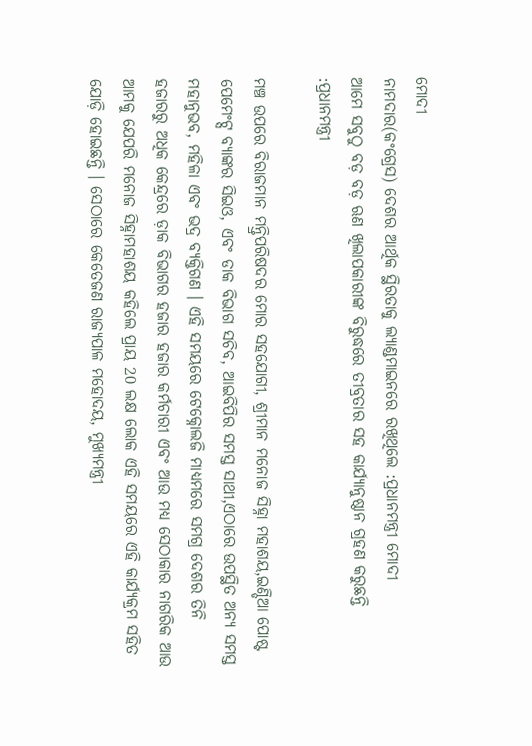ମୋଦୀ
ନାମଦାର(କଂଗ୍ରେସ) ଦେଶର ଆର୍ଥିକ ସ୍ଥିରତାକୁ ଲ୍ୟାଣ୍ଡମାଇନରେ ରଖିଥିଲେ :ପ୍ରଧାନମନ୍ତ୍ରୀ ମୋଦୀ
ଆମେ ସବୁଠୁ ବଡ଼ ବଡ଼ ଋଣ ଖିଲାପକାରୀଙ୍କ ବିରୁଦ୍ଧରେ ତୀବ୍ରତାର ସହ କାର୍ଯ୍ୟାନୁଷ୍ଠାନ ଗ୍ରହଣ କରୁଛନ୍ତି :ପ୍ରଧାନମନ୍ତ୍ରୀ

ମଞ୍ଚ ଉପରେ ବିରାଜମାନ ମନ୍ତ୍ରିପରିଷଦର ମୋର ସହଯୋଗୀ, ଶ୍ରୀମାନ ମନୋଜ ସିହ୍ନା ମହାଶୟ,ଇଣ୍ଡିଆ ପୋଷ୍ଟ ପେମେଂଟ୍ସ ବ୍ୟାଙ୍କର ସିଇଓ, ଏବଂ ଡାକ ବିଭାଗ ସଚିବ, ଆଇବିପିର ସମସ୍ତ ସାଥୀ,ଏଠାରେ ଉପସ୍ଥିତ ଅନ୍ୟ ସମସ୍ତ ମହାନୁଭବ, ମହିଳା ଏବଂ ଭଦ୍ର ବ୍ୟକ୍ତିଗଣ । ଏହି ସମୟରେ ଟେକ୍ନୋଲଜି ମାଧ୍ୟମରେ ସମଗ୍ର ଦେଶର ତିନି ହଜାରରୁ ଅଧିକ କେନ୍ଦ୍ରରେ ଡ଼ାକ ବିଭାଗର ହଜାର ହଜାର କର୍ମଚାରୀ ଏବଂ ଆଉ ମଧ୍ୟ ସେଠାକାର ନାଗରିକ ଆଉ ଆମକୁ ଯେପରି ମନୋଜ ସିହ୍ନାମହାଶୟ କହିଲେ ପ୍ରାୟ 20 ଲକ୍ଷ ଲୋକ ଏହି ସମୟରେ ଏହି କାର୍ଯ୍ୟକ୍ରମ ସହିତ ଯୋଡ଼ି ହୋଇଛନ୍ତି । ସେଠାରେ କେତେଜଣ ରାଜ୍ୟପାଳ ମହୋଦୟ, ମୁଖ୍ୟମନ୍ତ୍ରୀ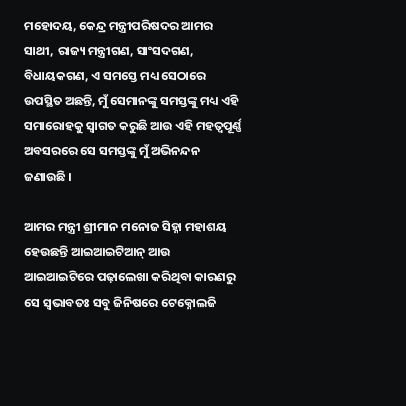ମହୋଦୟ, କେନ୍ଦ୍ର ମନ୍ତ୍ରୀପରିଷଦର ଆମର ସାଥୀ, ରାଜ୍ୟ ମନ୍ତ୍ରୀଗଣ, ସାଂସଦଗଣ, ବିଧାୟକଗଣ, ଏ ସମସ୍ତେ ମଧ୍ୟ ସେଠାରେ ଉପସ୍ଥିତ ଅଛନ୍ତି, ମୁଁ ସେମାନଙ୍କୁ ସମସ୍ତଙ୍କୁ ମଧ୍ୟ ଏହି ସମାରୋହକୁ ସ୍ୱାଗତ କରୁଛି ଆଉ ଏହି ମହତ୍ୱପୂର୍ଣ୍ଣ ଅବସରରେ ସେ ସମସ୍ତଙ୍କୁ ମୁଁ ଅଭିନନ୍ଦନ ଜଣାଉଛି ।

ଆମର ମନ୍ତ୍ରୀ ଶ୍ରୀମାନ ମନୋଜ ସିହ୍ନା ମହାଶୟ ହେଉଛନ୍ତି ଆଇଆଇଟିଆନ୍ ଆଉ ଆଇଆଇଟିରେ ପଢ଼ାଲେଖା କରିଥିବା କାରଣରୁ ସେ ସ୍ୱଭାବତଃ ସବୁ ଜିନିଷରେ ଟେକ୍ନୋଲଜି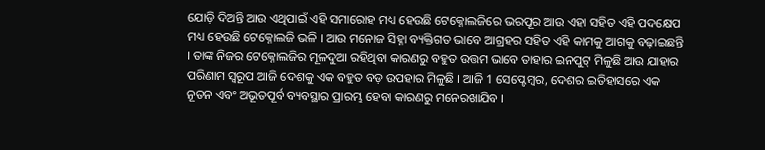ଯୋଡ଼ି ଦିଅନ୍ତି ଆଉ ଏଥିପାଇଁ ଏହି ସମାରୋହ ମଧ୍ୟ ହେଉଛି ଟେକ୍ନୋଲଜିରେ ଭରପୂର ଆଉ ଏହା ସହିତ ଏହି ପଦକ୍ଷେପ ମଧ୍ୟ ହେଉଛି ଟେକ୍ନୋଲଜି ଭଳି । ଆଉ ମନୋଜ ସିହ୍ନା ବ୍ୟକ୍ତିଗତ ଭାବେ ଆଗ୍ରହର ସହିତ ଏହି କାମକୁ ଆଗକୁ ବଢ଼ାଇଛନ୍ତି । ତାଙ୍କ ନିଜର ଟେକ୍ନୋଲଜିର ମୂଳଦୁଆ ରହିଥିବା କାରଣରୁ ବହୁତ ଉତ୍ତମ ଭାବେ ତାହାର ଇନପୁଟ୍ ମିଳୁଛି ଆଉ ଯାହାର ପରିଣାମ ସ୍ୱରୂପ ଆଜି ଦେଶକୁ ଏକ ବହୁତ ବଡ଼ ଉପହାର ମିଳୁଛି । ଆଜି 1 ସେପ୍ଟେମ୍ବର, ଦେଶର ଇତିହାସରେ ଏକ ନୂତନ ଏବଂ ଅଭୂତପୂର୍ବ ବ୍ୟବସ୍ଥାର ପ୍ରାରମ୍ଭ ହେବା କାରଣରୁ ମନେରଖାଯିବ ।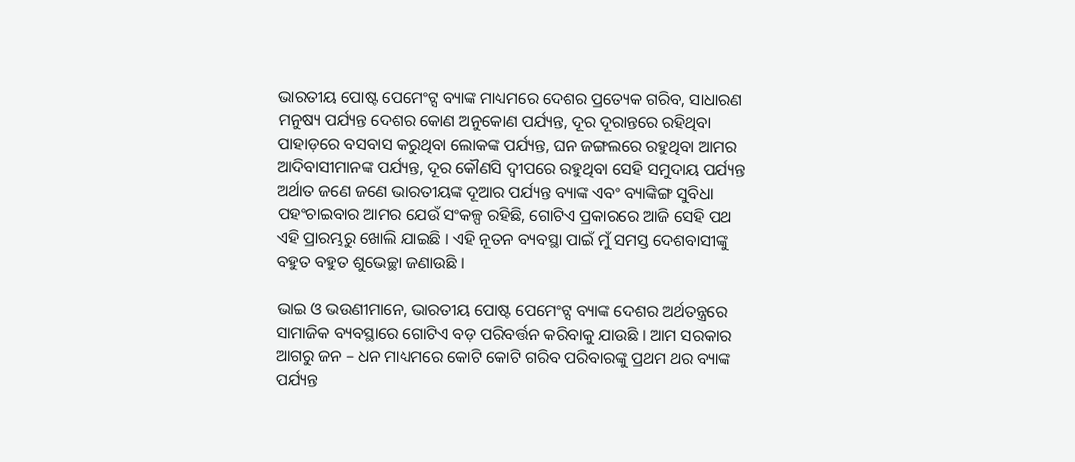ଭାରତୀୟ ପୋଷ୍ଟ ପେମେଂଟ୍ସ ବ୍ୟାଙ୍କ ମାଧ୍ୟମରେ ଦେଶର ପ୍ରତ୍ୟେକ ଗରିବ, ସାଧାରଣ ମନୁଷ୍ୟ ପର୍ଯ୍ୟନ୍ତ ଦେଶର କୋଣ ଅନୁକୋଣ ପର୍ଯ୍ୟନ୍ତ, ଦୂର ଦୂରାନ୍ତରେ ରହିଥିବା ପାହାଡ଼ରେ ବସବାସ କରୁଥିବା ଲୋକଙ୍କ ପର୍ଯ୍ୟନ୍ତ, ଘନ ଜଙ୍ଗଲରେ ରହୁଥିବା ଆମର ଆଦିବାସୀମାନଙ୍କ ପର୍ଯ୍ୟନ୍ତ, ଦୂର କୌଣସି ଦ୍ୱୀପରେ ରହୁଥିବା ସେହି ସମୁଦାୟ ପର୍ଯ୍ୟନ୍ତ ଅର୍ଥାତ ଜଣେ ଜଣେ ଭାରତୀୟଙ୍କ ଦୂଆର ପର୍ଯ୍ୟନ୍ତ ବ୍ୟାଙ୍କ ଏବଂ ବ୍ୟାଙ୍କିଙ୍ଗ ସୁବିଧା ପହଂଚାଇବାର ଆମର ଯେଉଁ ସଂକଳ୍ପ ରହିଛି, ଗୋଟିଏ ପ୍ରକାରରେ ଆଜି ସେହି ପଥ ଏହି ପ୍ରାରମ୍ଭରୁ ଖୋଲି ଯାଇଛି । ଏହି ନୂତନ ବ୍ୟବସ୍ଥା ପାଇଁ ମୁଁ ସମସ୍ତ ଦେଶବାସୀଙ୍କୁ ବହୁତ ବହୁତ ଶୁଭେଚ୍ଛା ଜଣାଉଛି ।

ଭାଇ ଓ ଭଉଣୀମାନେ, ଭାରତୀୟ ପୋଷ୍ଟ ପେମେଂଟ୍ସ ବ୍ୟାଙ୍କ ଦେଶର ଅର୍ଥତନ୍ତ୍ରରେ ସାମାଜିକ ବ୍ୟବସ୍ଥାରେ ଗୋଟିଏ ବଡ଼ ପରିବର୍ତ୍ତନ କରିବାକୁ ଯାଉଛି । ଆମ ସରକାର ଆଗରୁ ଜନ – ଧନ ମାଧ୍ୟମରେ କୋଟି କୋଟି ଗରିବ ପରିବାରଙ୍କୁ ପ୍ରଥମ ଥର ବ୍ୟାଙ୍କ ପର୍ଯ୍ୟନ୍ତ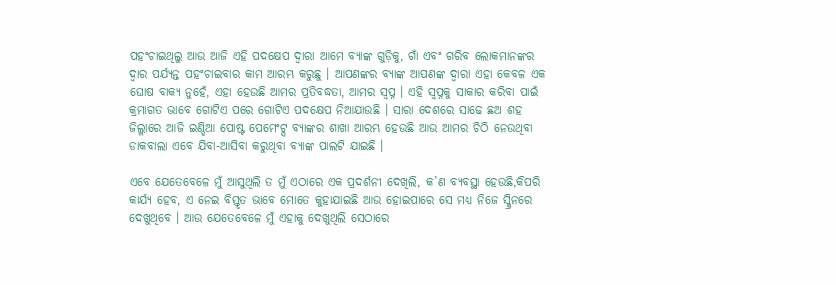ପହଂଚାଇଥିଲୁ ଆଉ ଆଜି ଏହି ପଦକ୍ଷେପ ଦ୍ୱାରା ଆମେ ବ୍ୟାଙ୍କ ଗୁଡ଼ିକୁ, ଗାଁ ଏବଂ ଗରିବ ଲୋକମାନଙ୍କର ଦ୍ୱାର ପର୍ଯ୍ୟନ୍ତ ପହଂଚାଇବାର କାମ ଆରମ୍ଭ କରୁଛୁ । ଆପଣଙ୍କର ବ୍ୟାଙ୍କ ଆପଣଙ୍କ ଦ୍ୱାରା ଏହା କେବଳ ଏକ ଘୋଷ ବାକ୍ୟ ନୁହେଁ, ଏହା ହେଉଛି ଆମର ପ୍ରତିବଦ୍ଧତା, ଆମର ସ୍ୱପ୍ନ । ଏହି ସ୍ୱପ୍ନକୁ ସାକାର କରିବା ପାଇଁ କ୍ରମାଗତ ଭାବେ ଗୋଟିଏ ପରେ ଗୋଟିଏ ପଦକ୍ଷେପ ନିଆଯାଉଛି । ସାରା ଦେଶରେ ସାଢେ ଛଅ ଶହ ଜିଲ୍ଳାରେ ଆଜି ଇଣ୍ଡିଆ ପୋଷ୍ଟ ପେମେଂଟ୍ସ ବ୍ୟାଙ୍କର ଶାଖା ଆରମ୍ଭ ହେଉଛି ଆଉ ଆମର ଚିଠି ନେଉଥିବା ଡାକବାଲା ଏବେ ଯିବା-ଆସିବା କରୁଥିବା ବ୍ୟାଙ୍କ ପାଲଟି ଯାଇଛି ।

ଏବେ ଯେତେବେଳେ ମୁଁ ଆସୁଥିଲି ତ ମୁଁ ଏଠାରେ ଏକ ପ୍ରଦର୍ଶନୀ ଦେଖିଲି, କ’ଣ ବ୍ୟବସ୍ଥା ହେଉଛି,କିପରି କାର୍ଯ୍ୟ ହେବ, ଏ ନେଇ ବିସ୍ତୃତ ଭାବେ ମୋତେ କୁହାଯାଇଛି ଆଉ ହୋଇପାରେ ସେ ମଧ୍ୟ ନିଜେ ସ୍କ୍ରିନରେ ଦେଖୁଥିବେ । ଆଉ ଯେତେବେଳେ ମୁଁ ଏହାକୁ ଦେଖୁଥିଲି ସେଠାରେ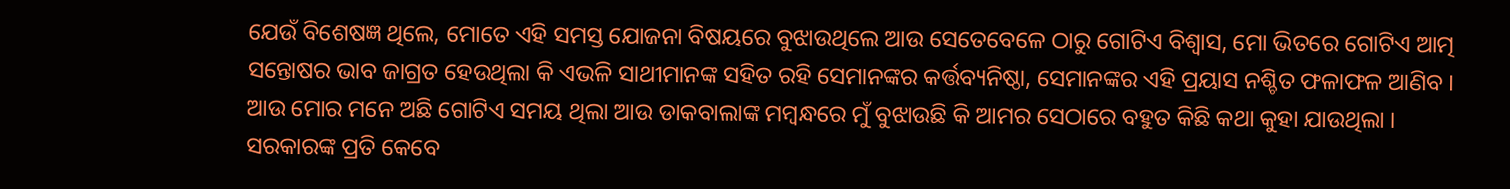ଯେଉଁ ବିଶେଷଜ୍ଞ ଥିଲେ, ମୋତେ ଏହି ସମସ୍ତ ଯୋଜନା ବିଷୟରେ ବୁଝାଉଥିଲେ ଆଉ ସେତେବେଳେ ଠାରୁ ଗୋଟିଏ ବିଶ୍ୱାସ, ମୋ ଭିତରେ ଗୋଟିଏ ଆତ୍ମ ସନ୍ତୋଷର ଭାବ ଜାଗ୍ରତ ହେଉଥିଲା କି ଏଭଳି ସାଥୀମାନଙ୍କ ସହିତ ରହି ସେମାନଙ୍କର କର୍ତ୍ତବ୍ୟନିଷ୍ଠା, ସେମାନଙ୍କର ଏହି ପ୍ରୟାସ ନଶ୍ଚିତ ଫଳାଫଳ ଆଣିବ । ଆଉ ମୋର ମନେ ଅଛି ଗୋଟିଏ ସମୟ ଥିଲା ଆଉ ଡାକବାଲାଙ୍କ ମମ୍ବନ୍ଧରେ ମୁଁ ବୁଝାଉଛି କି ଆମର ସେଠାରେ ବହୁତ କିଛି କଥା କୁହା ଯାଉଥିଲା । ସରକାରଙ୍କ ପ୍ରତି କେବେ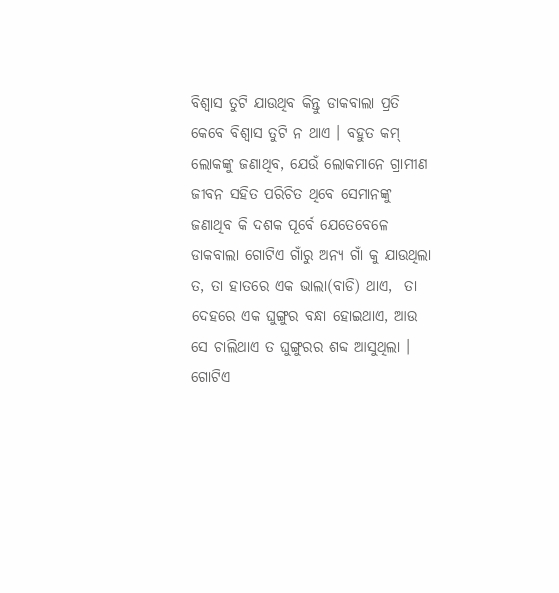ବିଶ୍ୱାସ ତୁଟି ଯାଉଥିବ କିନ୍ତୁ ଡାକବାଲା ପ୍ରତି କେବେ ବିଶ୍ୱାସ ତୁଟି ନ ଥାଏ । ବହୁତ କମ୍ ଲୋକଙ୍କୁ ଜଣାଥିବ, ଯେଉଁ ଲୋକମାନେ ଗ୍ରାମୀଣ ଜୀବନ ସହିତ ପରିଚିତ ଥିବେ ସେମାନଙ୍କୁ ଜଣାଥିବ କି ଦଶକ ପୂର୍ବେ ଯେତେବେଳେ ଡାକବାଲା ଗୋଟିଏ ଗାଁରୁ ଅନ୍ୟ ଗାଁ କୁ ଯାଉଥିଲା ତ, ତା ହାତରେ ଏକ ଭାଲା(ବାଡି) ଥାଏ,  ତା ଦେହରେ ଏକ ଘୁଙ୍ଗୁର ବନ୍ଧା ହୋଇଥାଏ, ଆଉ ସେ ଚାଲିଥାଏ ତ ଘୁଙ୍ଗୁରର ଶବ୍ଦ ଆସୁଥିଲା । ଗୋଟିଏ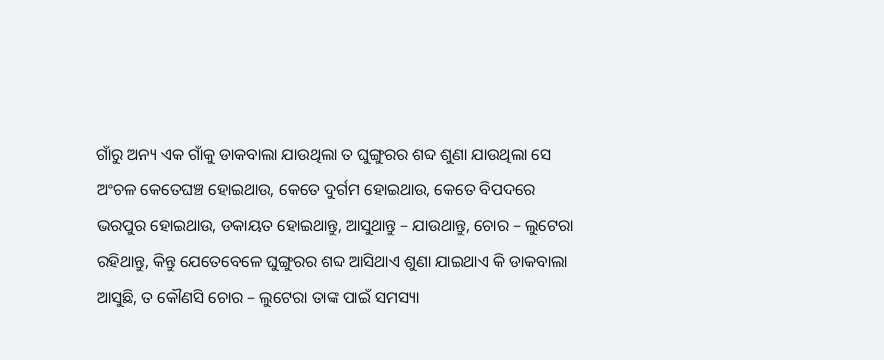ଗାଁରୁ ଅନ୍ୟ ଏକ ଗାଁକୁ ଡାକବାଲା ଯାଉଥିଲା ତ ଘୁଙ୍ଗୁରର ଶବ୍ଦ ଶୁଣା ଯାଉଥିଲା ସେ ଅଂଚଳ କେତେଘଞ୍ଚ ହୋଇଥାଉ, କେତେ ଦୁର୍ଗମ ହୋଇଥାଉ, କେତେ ବିପଦରେ ଭରପୁର ହୋଇଥାଉ, ଡକାୟତ ହୋଇଥାନ୍ତୁ, ଆସୁଥାନ୍ତୁ – ଯାଉଥାନ୍ତୁ, ଚୋର – ଲୁଟେରା ରହିଥାନ୍ତୁ, କିନ୍ତୁ ଯେତେବେଳେ ଘୁଙ୍ଗୁରର ଶବ୍ଦ ଆସିଥାଏ ଶୁଣା ଯାଇଥାଏ କି ଡାକବାଲା ଆସୁଛି, ତ କୌଣସି ଚୋର – ଲୁଟେରା ତାଙ୍କ ପାଇଁ ସମସ୍ୟା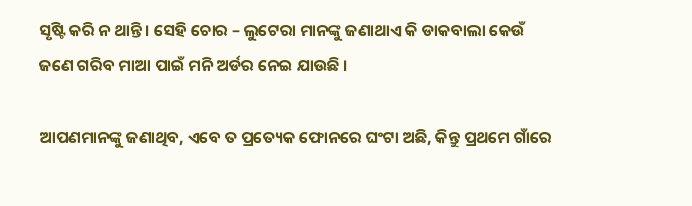ସୃଷ୍ଟି କରି ନ ଥାନ୍ତି । ସେହି ଚୋର – ଲୁଟେରା ମାନଙ୍କୁ ଜଣାଥାଏ କି ଡାକବାଲା କେଉଁ ଜଣେ ଗରିବ ମାଆ ପାଇଁ ମନି ଅର୍ଡର ନେଇ ଯାଉଛି ।

ଆପଣମାନଙ୍କୁ ଜଣାଥିବ, ଏବେ ତ ପ୍ରତ୍ୟେକ ଫୋନରେ ଘଂଟା ଅଛି, କିନ୍ତୁ ପ୍ରଥମେ ଗାଁରେ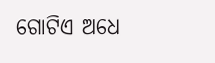ଗୋଟିଏ ଅଧେ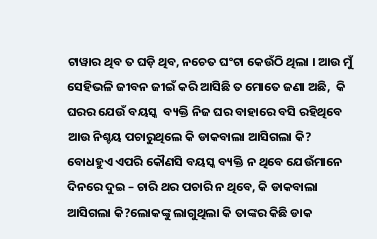ଟାୱାର ଥିବ ତ ଘଡ଼ି ଥିବ, ନଚେତ ଘଂଟା କେଉଁଠି ଥିଲା । ଆଉ ମୁଁ ସେହିଭଳି ଜୀବନ ଜୀଇଁ କରି ଆସିଛି ତ ମୋତେ ଜଣା ଅଛି,  କି ଘରର ଯେଉଁ ବୟସ୍କ  ବ୍ୟକ୍ତି ନିଜ ଘର ବାହାରେ ବସି ରହିଥିବେ ଆଉ ନିଶ୍ଚୟ ପଚାରୁଥିଲେ କି ଡାକବାଲା ଆସିଗଲା କି? ବୋଧହୁଏ ଏପରି କୌଣସି ବୟସ୍କ ବ୍ୟକ୍ତି ନ ଥିବେ ଯେଉଁମାନେ ଦିନରେ ଦୁଇ – ଚାରି ଥର ପଚାରି ନ ଥିବେ, କି ଡାକବାଲା ଆସିଗଲା କି?ଲୋକଙ୍କୁ ଲାଗୁଥିଲା କି ତାଙ୍କର କିଛି ଡାକ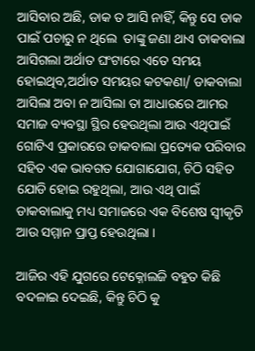ଆସିବାର ଅଛି, ଡାକ ତ ଆସି ନାହିଁ, କିନ୍ତୁ ସେ ଡାକ  ପାଇଁ ପଚାରୁ ନ ଥିଲେ  ତାଙ୍କୁ ଜଣା ଥାଏ ଡାକବାଲା ଆସିଗଲା ଅର୍ଥାତ ଘଂଟାରେ ଏତେ ସମୟ ହୋଇଥିବ,ଅର୍ଥାତ ସମୟର କଟକଣା/ ଡାକବାଲା ଆସିଲା ଅବା ନ ଆସିଲା ତା ଆଧାରରେ ଆମର ସମାଜ ବ୍ୟବସ୍ଥା ସ୍ଥିର ହେଉଥିଲା ଆଉ ଏଥିପାଇଁ  ଗୋଟିଏ ପ୍ରକାରରେ ଡାକବାଲା ପ୍ରତ୍ୟେକ ପରିବାର ସହିତ ଏକ ଭାବଗତ ଯୋଗାଯୋଗ, ଚିଠି ସହିତ ଯୋଡି ହୋଇ ରହୁଥିଲା, ଆଉ ଏଥି ପାଇଁ  ଡାକବାଲାକୁ ମଧ୍ୟ ସମାଜରେ ଏକ ବିଶେଷ ସ୍ୱୀକୃତି ଆଉ ସମ୍ମାନ ପ୍ରାପ୍ତ ହେଉଥିଲା ।

ଆଜିର ଏହି ଯୁଗରେ ଟେକ୍ନୋଲଜି ବହୁତ କିଛି ବଦଳାଇ ଦେଇଛି, କିନ୍ତୁ ଚିଠି କୁ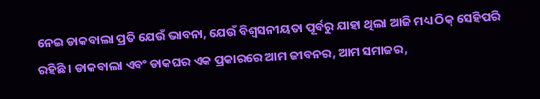ନେଇ ଡାକବାଲା ପ୍ରତି ଯେଉଁ ଭାବନା, ଯେଉଁ ବିଶ୍ୱସନୀୟତା ପୂର୍ବରୁ ଯାହା ଥିଲା ଆଜି ମଧ୍ୟ ଠିକ୍ ସେହିପରି ରହିଛି । ଡାକବାଲା ଏବଂ ଡାକଘର ଏକ ପ୍ରକାରରେ ଆମ ଜୀବନର, ଆମ ସମାଜର,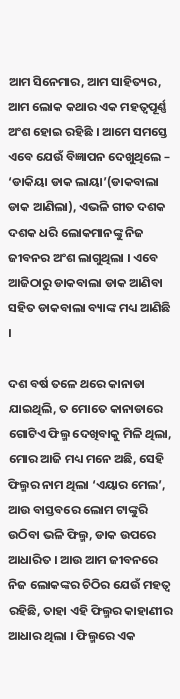ଆମ ସିନେମାର, ଆମ ସାହିତ୍ୟର, ଆମ ଲୋକ କଥାର ଏକ ମହତ୍ୱପୂର୍ଣ୍ଣ ଅଂଶ ହୋଇ ରହିଛି । ଆମେ ସମସ୍ତେ ଏବେ ଯେଉଁ ବିଜ୍ଞାପନ ଦେଖୁଥିଲେ – ‘ଡାକିୟା ଡାକ ଲାୟା’(ଡାକବାଲା ଡାକ ଆଣିଲା), ଏଭଳି ଗୀତ ଦଶକ ଦଶକ ଧରି ଲୋକମାନଙ୍କୁ ନିଜ ଜୀବନର ଅଂଶ ଲାଗୁଥିଲା । ଏବେ ଆଜିଠାରୁ ଡାକବାଲା ଡାକ ଆଣିବା ସହିତ ଡାକବାଲା ବ୍ୟାଙ୍କ ମଧ୍ୟ ଆଣିଛି ।

ଦଶ ବର୍ଷ ତଳେ ଥରେ କାନାଡା ଯାଇଥିଲି, ତ ମୋତେ କାନାଡାରେ ଗୋଟିଏ ଫିଲ୍ମ ଦେଖିବାକୁ ମିଳି ଥିଲା, ମୋର ଆଜି ମଧ୍ୟ ମନେ ଅଛି, ସେହି ଫିଲ୍ମର ନାମ ଥିଲା ‘ଏୟାର ମେଲ’, ଆଉ ବାସ୍ତବରେ ଲୋମ ଟାଙ୍କୁରି ଉଠିବା ଭଳି ଫିଲ୍ମ, ଡାକ ଉପରେ ଆଧାରିତ । ଆଉ ଆମ ଜୀବନରେ ନିଜ ଲୋକଙ୍କର ଚିଠିର ଯେଉଁ ମହତ୍ୱ ରହିଛି, ତାହା ଏହି ଫିଲ୍ମର କାହାଣୀର ଆଧାର ଥିଲା । ଫିଲ୍ମରେ ଏକ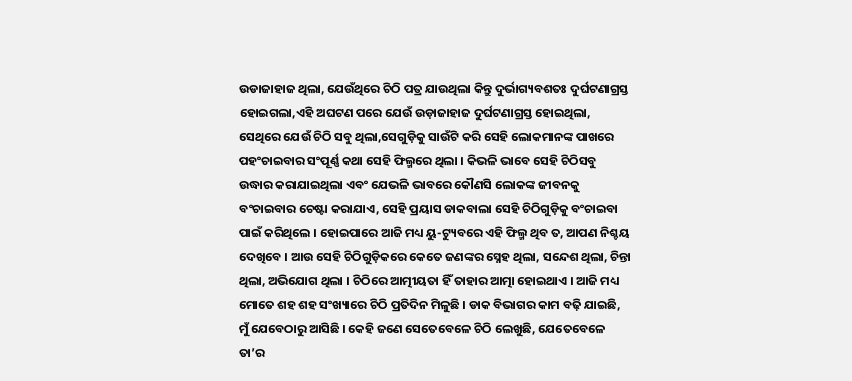ଉଡାଜାହାଜ ଥିଲା, ଯେଉଁଥିରେ ଚିଠି ପତ୍ର ଯାଉଥିଲା କିନ୍ତୁ ଦୁର୍ଭାଗ୍ୟବଶତଃ ଦୁର୍ଘଟଣାଗ୍ରସ୍ତ ହୋଇଗଲା,ଏହି ଅଘଟଣ ପରେ ଯେଉଁ ଉଡ଼ାଜାହାଜ ଦୁର୍ଘଟଣାଗ୍ରସ୍ତ ହୋଇଥିଲା, ସେଥିରେ ଯେଉଁ ଚିଠି ସବୁ ଥିଲା,ସେଗୁଡ଼ିକୁ ସାଉଁଟି କରି ସେହି ଲୋକମାନଙ୍କ ପାଖରେ ପହଂଚାଇବାର ସଂପୂର୍ଣ୍ଣ କଥା ସେହି ଫିଲ୍ମରେ ଥିଲା । କିଭଳି ଭାବେ ସେହି ଚିଠିସବୁ ଉଦ୍ଧାର କରାଯାଇଥିଲା ଏବଂ ଯେଭଳି ଭାବରେ କୌଣସି ଲୋକଙ୍କ ଜୀବନକୁ ବଂଚାଇବାର ଚେଷ୍ଟା କରାଯାଏ, ସେହି ପ୍ରୟାସ ଡାକବାଲା ସେହି ଚିଠିଗୁଡ଼ିକୁ ବଂଚାଇବା ପାଇଁ କରିଥିଲେ । ହୋଇପାରେ ଆଜି ମଧ୍ୟ ୟୁ-ଟ୍ୟୁବରେ ଏହି ଫିଲ୍ମ ଥିବ ତ, ଆପଣ ନିଶ୍ଚୟ ଦେଖିବେ । ଆଉ ସେହି ଚିଠିଗୁଡ଼ିକରେ କେତେ ଜଣଙ୍କର ସ୍ନେହ ଥିଲା, ସନ୍ଦେଶ ଥିଲା, ଚିନ୍ତା ଥିଲା, ଅଭିଯୋଗ ଥିଲା । ଚିଠିରେ ଆତ୍ମୀୟତା ହିଁ ତାହାର ଆତ୍ମା ହୋଇଥାଏ । ଆଜି ମଧ୍ୟ ମୋତେ ଶହ ଶହ ସଂଖ୍ୟାରେ ଚିଠି ପ୍ରତିଦିନ ମିଳୁଛି । ଡାକ ବିଭାଗର କାମ ବଢ଼ି ଯାଇଛି, ମୁଁ ଯେବେଠାରୁ ଆସିଛି । କେହି ଜଣେ ସେତେବେଳେ ଚିଠି ଲେଖୁଛି, ଯେତେବେଳେ ତା’ର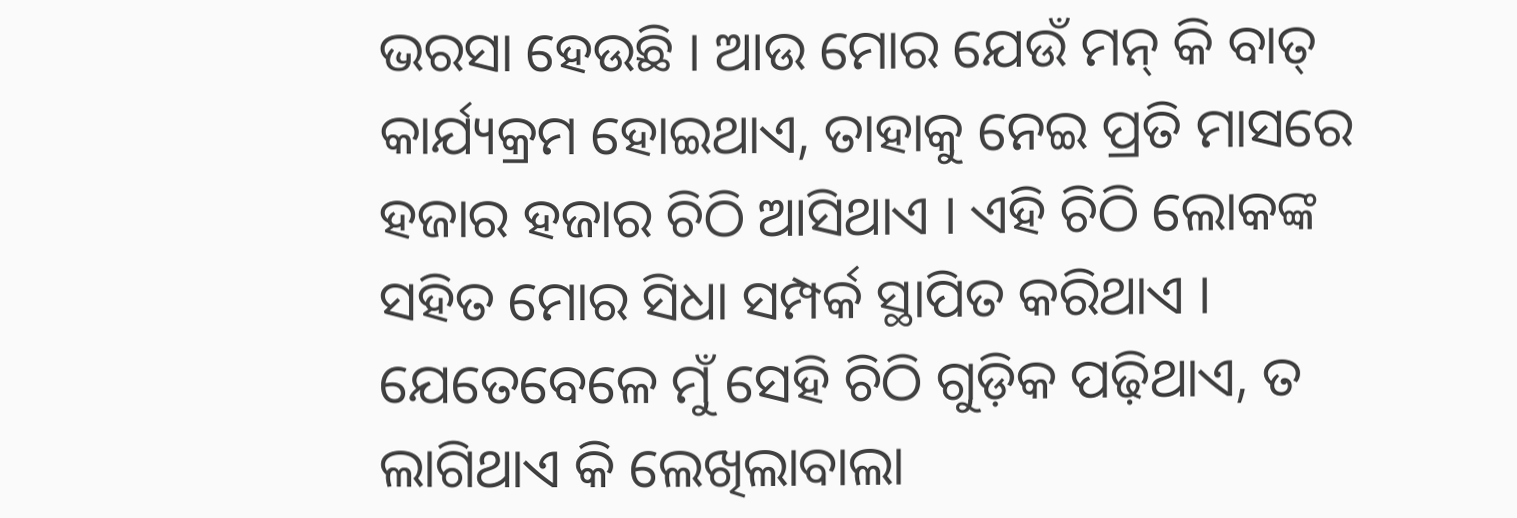ଭରସା ହେଉଛି । ଆଉ ମୋର ଯେଉଁ ମନ୍ କି ବାତ୍ କାର୍ଯ୍ୟକ୍ରମ ହୋଇଥାଏ, ତାହାକୁ ନେଇ ପ୍ରତି ମାସରେ ହଜାର ହଜାର ଚିଠି ଆସିଥାଏ । ଏହି ଚିଠି ଲୋକଙ୍କ ସହିତ ମୋର ସିଧା ସମ୍ପର୍କ ସ୍ଥାପିତ କରିଥାଏ । ଯେତେବେଳେ ମୁଁ ସେହି ଚିଠି ଗୁଡ଼ିକ ପଢ଼ିଥାଏ, ତ ଲାଗିଥାଏ କି ଲେଖିଲାବାଲା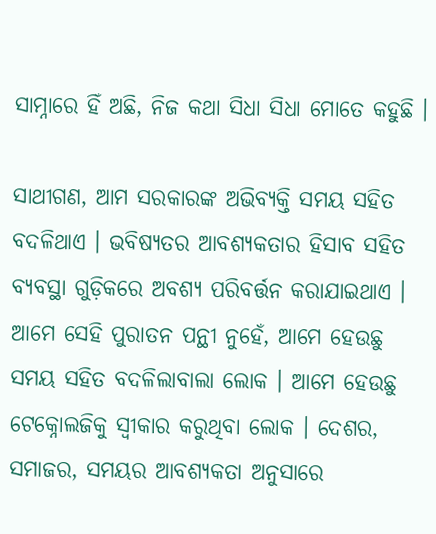ସାମ୍ନାରେ ହିଁ ଅଛି, ନିଜ କଥା ସିଧା ସିଧା ମୋତେ କହୁଛି ।

ସାଥୀଗଣ, ଆମ ସରକାରଙ୍କ ଅଭିବ୍ୟକ୍ତି ସମୟ ସହିତ ବଦଳିଥାଏ । ଭବିଷ୍ୟତର ଆବଶ୍ୟକତାର ହିସାବ ସହିତ ବ୍ୟବସ୍ଥା ଗୁଡ଼ିକରେ ଅବଶ୍ୟ ପରିବର୍ତ୍ତନ କରାଯାଇଥାଏ । ଆମେ ସେହି ପୁରାତନ ପନ୍ଥୀ ନୁହେଁ, ଆମେ ହେଉଛୁ ସମୟ ସହିତ ବଦଳିଲାବାଲା ଲୋକ । ଆମେ ହେଉଛୁ ଟେକ୍ନୋଲଜିକୁ ସ୍ୱୀକାର କରୁଥିବା ଲୋକ । ଦେଶର, ସମାଜର, ସମୟର ଆବଶ୍ୟକତା ଅନୁସାରେ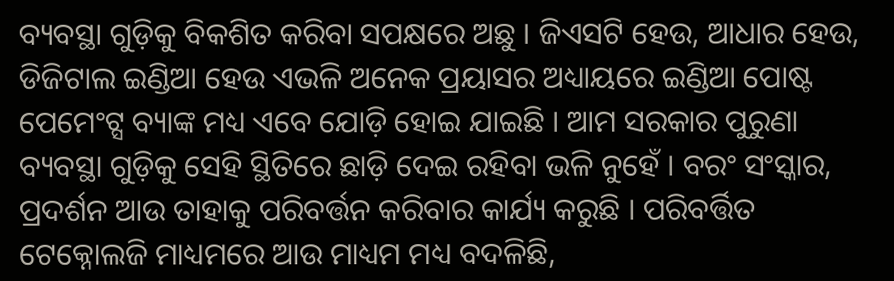ବ୍ୟବସ୍ଥା ଗୁଡ଼ିକୁ ବିକଶିତ କରିବା ସପକ୍ଷରେ ଅଛୁ । ଜିଏସଟି ହେଉ, ଆଧାର ହେଉ, ଡିଜିଟାଲ ଇଣ୍ଡିଆ ହେଉ ଏଭଳି ଅନେକ ପ୍ରୟାସର ଅଧ୍ୟାୟରେ ଇଣ୍ଡିଆ ପୋଷ୍ଟ ପେମେଂଟ୍ସ ବ୍ୟାଙ୍କ ମଧ୍ୟ ଏବେ ଯୋଡ଼ି ହୋଇ ଯାଇଛି । ଆମ ସରକାର ପୁରୁଣା ବ୍ୟବସ୍ଥା ଗୁଡ଼ିକୁ ସେହି ସ୍ଥିତିରେ ଛାଡ଼ି ଦେଇ ରହିବା ଭଳି ନୁହେଁ । ବରଂ ସଂସ୍କାର, ପ୍ରଦର୍ଶନ ଆଉ ତାହାକୁ ପରିବର୍ତ୍ତନ କରିବାର କାର୍ଯ୍ୟ କରୁଛି । ପରିବର୍ତ୍ତିତ ଟେକ୍ନୋଲଜି ମାଧ୍ୟମରେ ଆଉ ମାଧ୍ୟମ ମଧ୍ୟ ବଦଳିଛି,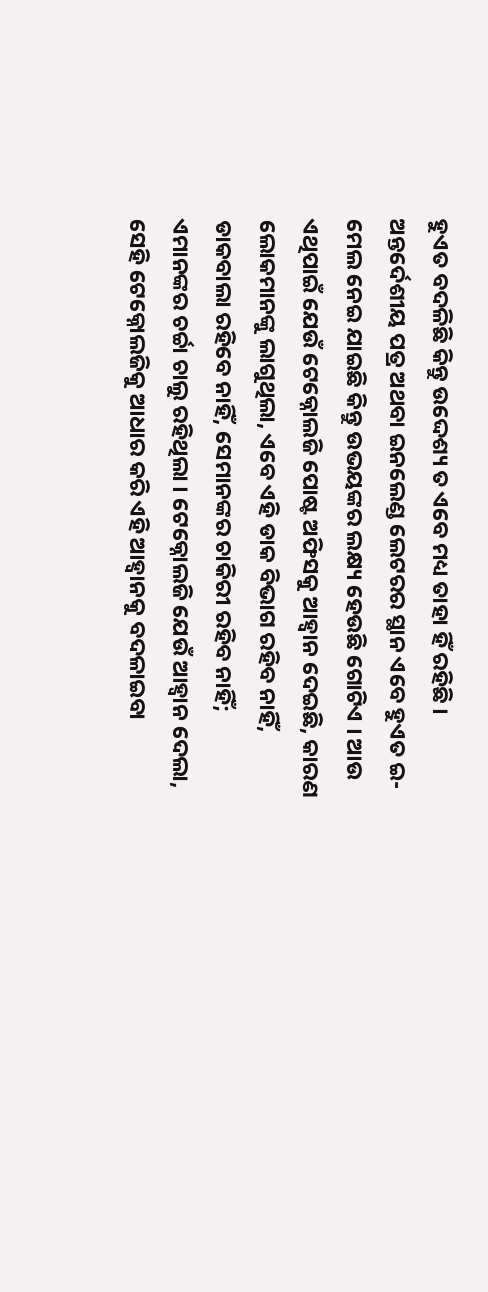ହୁଏତ ବଦଳିଛି କିନ୍ତୁ ଉଦ୍ଦେଶ୍ୟ ତ ଏବେ ମଧ୍ୟ ତାହା ହିଁ ରହିଛି । ଅନ୍ତର୍ଦେଶୀୟ ପତ୍ର ଅଥବା ଇନଲେଣ୍ଡ ଲେଟରର ସ୍ଥାନ ଏବେ ହୁଏତ ଇ-ମେଲ ନେଇ ଯାଇଛି କିନ୍ତୁ ଉଭୟଙ୍କର ଲକ୍ଷ୍ୟ ହେଉଛି ଗୋଟିଏ । ଆଉ ଏଥିପାଇଁ ଯେଉଁ ଟେକ୍ନୋଲଜି ପୋଷ୍ଟ ଅଫିସକୁ ଆହ୍ୱାନ ଦେଇଛି, କାରଣ ଲୋକମାନଙ୍କୁ ଲାଗୁଥିଲା, ଏବେ ଏହି ଡାକ ବିଭାଗ ରହିବ ନାହିଁ, ଡାକବାଲା ରହିବେ ନାହିଁ, ସେମାନଙ୍କର ଚାକିରୀ ରହିବ ନାହିଁ; ଏମାନଙ୍କର ଚର୍ଚ୍ଚା ଚାଲୁ ରହିଥିଲା । ଟେକ୍ନୋଲଜି ଯେଉଁ ଆହ୍ୱାନ ଦେଲା, ସେହି ଟେକ୍ନୋଲଜିକୁ ଆଧାର କରି ଏହି ଆହ୍ୱାନକୁ ବଦଳାଇବା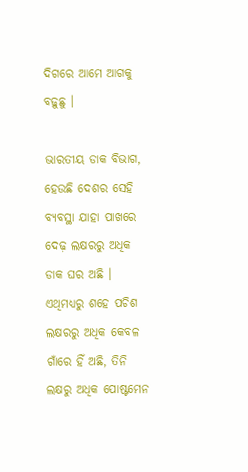ଦିଗରେ ଆମେ ଆଗକୁ ବଢ଼ୁଛୁ ।

ଭାରତୀୟ ଡାକ ବିଭାଗ, ହେଉଛି ଦେଶର ସେହି ବ୍ୟବସ୍ଥା ଯାହା ପାଖରେ ଦେଢ଼ ଲକ୍ଷରରୁ ଅଧିକ ଡାକ ଘର ଅଛି । ଏଥିମଧ୍ୟରୁ ଶହେ ପଚିଶ ଲକ୍ଷରରୁ ଅଧିକ କେବଳ ଗାଁରେ ହିଁ ଅଛି, ତିନି ଲକ୍ଷରୁ ଅଧିକ ପୋଷ୍ଟମେନ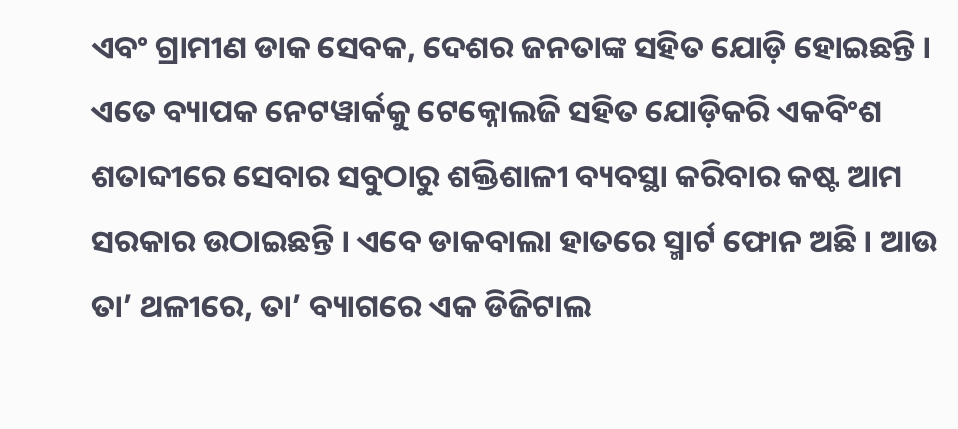ଏବଂ ଗ୍ରାମୀଣ ଡାକ ସେବକ, ଦେଶର ଜନତାଙ୍କ ସହିତ ଯୋଡ଼ି ହୋଇଛନ୍ତି । ଏତେ ବ୍ୟାପକ ନେଟୱାର୍କକୁ ଟେକ୍ନୋଲଜି ସହିତ ଯୋଡ଼ିକରି ଏକବିଂଶ ଶତାବ୍ଦୀରେ ସେବାର ସବୁଠାରୁ ଶକ୍ତିଶାଳୀ ବ୍ୟବସ୍ଥା କରିବାର କଷ୍ଟ ଆମ ସରକାର ଉଠାଇଛନ୍ତି । ଏବେ ଡାକବାଲା ହାତରେ ସ୍ମାର୍ଟ ଫୋନ ଅଛି । ଆଉ ତା’ ଥଳୀରେ, ତା’ ବ୍ୟାଗରେ ଏକ ଡିଜିଟାଲ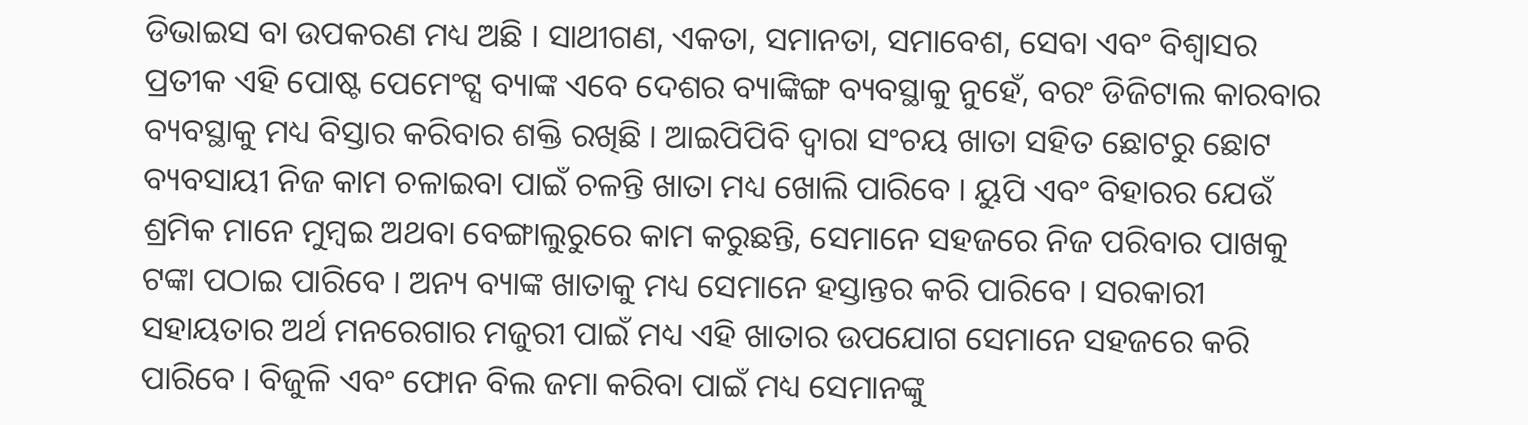ଡିଭାଇସ ବା ଉପକରଣ ମଧ୍ୟ ଅଛି । ସାଥୀଗଣ, ଏକତା, ସମାନତା, ସମାବେଶ, ସେବା ଏବଂ ବିଶ୍ୱାସର ପ୍ରତୀକ ଏହି ପୋଷ୍ଟ ପେମେଂଟ୍ସ ବ୍ୟାଙ୍କ ଏବେ ଦେଶର ବ୍ୟାଙ୍କିଙ୍ଗ ବ୍ୟବସ୍ଥାକୁ ନୁହେଁ, ବରଂ ଡିଜିଟାଲ କାରବାର ବ୍ୟବସ୍ଥାକୁ ମଧ୍ୟ ବିସ୍ତାର କରିବାର ଶକ୍ତି ରଖିଛି । ଆଇପିପିବି ଦ୍ୱାରା ସଂଚୟ ଖାତା ସହିତ ଛୋଟରୁ ଛୋଟ ବ୍ୟବସାୟୀ ନିଜ କାମ ଚଳାଇବା ପାଇଁ ଚଳନ୍ତି ଖାତା ମଧ୍ୟ ଖୋଲି ପାରିବେ । ୟୁପି ଏବଂ ବିହାରର ଯେଉଁ ଶ୍ରମିକ ମାନେ ମୁମ୍ବଇ ଅଥବା ବେଙ୍ଗାଲୁରୁରେ କାମ କରୁଛନ୍ତି, ସେମାନେ ସହଜରେ ନିଜ ପରିବାର ପାଖକୁ ଟଙ୍କା ପଠାଇ ପାରିବେ । ଅନ୍ୟ ବ୍ୟାଙ୍କ ଖାତାକୁ ମଧ୍ୟ ସେମାନେ ହସ୍ତାନ୍ତର କରି ପାରିବେ । ସରକାରୀ ସହାୟତାର ଅର୍ଥ ମନରେଗାର ମଜୁରୀ ପାଇଁ ମଧ୍ୟ ଏହି ଖାତାର ଉପଯୋଗ ସେମାନେ ସହଜରେ କରି ପାରିବେ । ବିଜୁଳି ଏବଂ ଫୋନ ବିଲ ଜମା କରିବା ପାଇଁ ମଧ୍ୟ ସେମାନଙ୍କୁ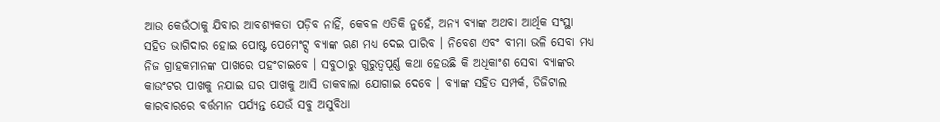ଆଉ କେଉଁଠାକୁ ଯିବାର ଆବଶ୍ୟକତା ପଡ଼ିବ ନାହିଁ, କେବଳ ଏତିକି ନୁହେଁ, ଅନ୍ୟ ବ୍ୟାଙ୍କ ଅଥବା ଆର୍ଥିକ ସଂସ୍ଥା ସହିତ ଭାଗିଦାର ହୋଇ ପୋଷ୍ଟ ପେମେଂଟ୍ସ ବ୍ୟାଙ୍କ ଋଣ ମଧ୍ୟ ଦେଇ ପାରିବ । ନିବେଶ ଏବଂ ବୀମା ଭଳି ସେବା ମଧ୍ୟ ନିଜ ଗ୍ରାହକମାନଙ୍କ ପାଖରେ ପହଂଚାଇବେ । ସବୁଠାରୁ ଗୁରୁତ୍ୱପୂର୍ଣ୍ଣ କଥା ହେଉଛି କି ଅଧିକାଂଶ ସେବା ବ୍ୟାଙ୍କର କାଉଂଟର ପାଖକୁ ନଯାଇ ଘର ପାଖକୁ ଆସି ଡାକବାଲା ଯୋଗାଇ ଦେବେ । ବ୍ୟାଙ୍କ ସହିତ ସମ୍ପର୍କ, ଡିଜିଟାଲ କାରବାରରେ ବର୍ତ୍ତମାନ ପର୍ଯ୍ୟନ୍ତ ଯେଉଁ ସବୁ ଅସୁବିଧା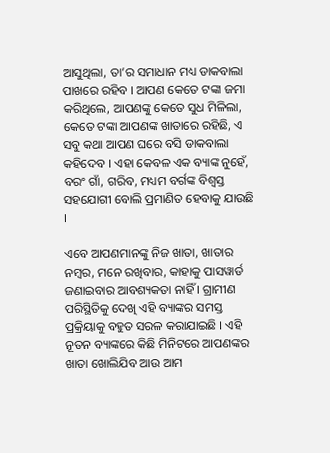ଆସୁଥିଲା, ତା’ର ସମାଧାନ ମଧ୍ୟ ଡାକବାଲା ପାଖରେ ରହିବ । ଆପଣ କେତେ ଟଙ୍କା ଜମା କରିଥିଲେ, ଆପଣଙ୍କୁ କେତେ ସୁଧ ମିଳିଲା, କେତେ ଟଙ୍କା ଆପଣଙ୍କ ଖାତାରେ ରହିଛି, ଏ ସବୁ କଥା ଆପଣ ଘରେ ବସି ଡାକବାଲା କହିଦେବ । ଏହା କେବଳ ଏକ ବ୍ୟାଙ୍କ ନୁହେଁ, ବରଂ ଗାଁ, ଗରିବ, ମଧ୍ୟମ ବର୍ଗଙ୍କ ବିଶ୍ୱସ୍ତ ସହଯୋଗୀ ବୋଲି ପ୍ରମାଣିତ ହେବାକୁ ଯାଉଛି ।

ଏବେ ଆପଣମାନଙ୍କୁ ନିଜ ଖାତା, ଖାତାର ନମ୍ବର, ମନେ ରଖିବାର, କାହାକୁ ପାସୱାର୍ଡ ଜଣାଇବାର ଆବଶ୍ୟକତା ନାହିଁ । ଗ୍ରାମୀଣ ପରିସ୍ଥିତିକୁ ଦେଖି ଏହି ବ୍ୟାଙ୍କର ସମସ୍ତ ପ୍ରକ୍ରିୟାକୁ ବହୁତ ସରଳ କରାଯାଇଛି । ଏହି ନୂତନ ବ୍ୟାଙ୍କରେ କିଛି ମିନିଟରେ ଆପଣଙ୍କର ଖାତା ଖୋଲିଯିବ ଆଉ ଆମ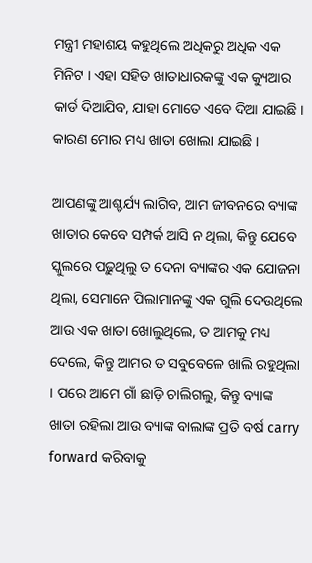ମନ୍ତ୍ରୀ ମହାଶୟ କହୁଥିଲେ ଅଧିକରୁ ଅଧିକ ଏକ ମିନିଟ । ଏହା ସହିତ ଖାତାଧାରକଙ୍କୁ ଏକ କ୍ୟୁଆର କାର୍ଡ ଦିଆଯିବ, ଯାହା ମୋତେ ଏବେ ଦିଆ ଯାଇଛି । କାରଣ ମୋର ମଧ୍ୟ ଖାତା ଖୋଲା ଯାଇଛି ।

ଆପଣଙ୍କୁ ଆଶ୍ଚର୍ଯ୍ୟ ଲାଗିବ, ଆମ ଜୀବନରେ ବ୍ୟାଙ୍କ ଖାତାର କେବେ ସମ୍ପର୍କ ଆସି ନ ଥିଲା, କିନ୍ତୁ ଯେବେ ସ୍କୁଲରେ ପଢ଼ୁଥିଲୁ ତ ଦେନା ବ୍ୟାଙ୍କର ଏକ ଯୋଜନା ଥିଲା, ସେମାନେ ପିଲାମାନଙ୍କୁ ଏକ ଗୁଲି ଦେଉଥିଲେ ଆଉ ଏକ ଖାତା ଖୋଲୁଥିଲେ, ତ ଆମକୁ ମଧ୍ୟ ଦେଲେ, କିନ୍ତୁ ଆମର ତ ସବୁବେଳେ ଖାଲି ରହୁଥିଲା । ପରେ ଆମେ ଗାଁ ଛାଡ଼ି ଚାଲିଗଲୁ, କିନ୍ତୁ ବ୍ୟାଙ୍କ ଖାତା ରହିଲା ଆଉ ବ୍ୟାଙ୍କ ବାଲାଙ୍କ ପ୍ରତି ବର୍ଷ carry forward କରିବାକୁ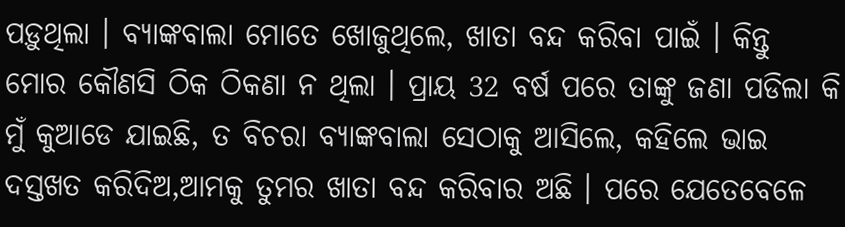ପଡ଼ୁଥିଲା । ବ୍ୟାଙ୍କବାଲା ମୋତେ ଖୋଜୁଥିଲେ, ଖାତା ବନ୍ଦ କରିବା ପାଇଁ । କିନ୍ତୁ ମୋର କୌଣସି ଠିକ ଠିକଣା ନ ଥିଲା । ପ୍ରାୟ 32 ବର୍ଷ ପରେ ତାଙ୍କୁ ଜଣା ପଡିଲା କି ମୁଁ କୁଆଡେ ଯାଇଛି, ତ ବିଚରା ବ୍ୟାଙ୍କବାଲା ସେଠାକୁ ଆସିଲେ, କହିଲେ ଭାଇ ଦସ୍ତଖତ କରିଦିଅ,ଆମକୁ ତୁମର ଖାତା ବନ୍ଦ କରିବାର ଅଛି । ପରେ ଯେତେବେଳେ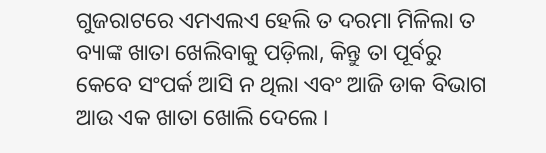ଗୁଜରାଟରେ ଏମଏଲଏ ହେଲି ତ ଦରମା ମିଳିଲା ତ ବ୍ୟାଙ୍କ ଖାତା ଖେଲିବାକୁ ପଡ଼ିଲା, କିନ୍ତୁ ତା ପୂର୍ବରୁ କେବେ ସଂପର୍କ ଆସି ନ ଥିଲା ଏବଂ ଆଜି ଡାକ ବିଭାଗ ଆଉ ଏକ ଖାତା ଖୋଲି ଦେଲେ ।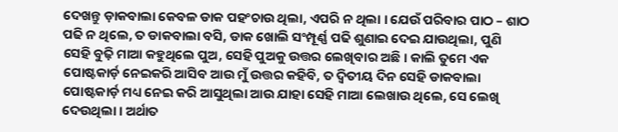ଦେଖନ୍ତୁ ଡ଼ାକବାଲା କେବଳ ଡାକ ପହଂଚାଉ ଥିଲା, ଏପରି ନ ଥିଲା । ଯେଉଁ ପରିବାର ପାଠ – ଶାଠ ପଢି ନ ଥିଲେ, ତ ଡାକବାଲା ବସି, ଡାକ ଖୋଲି ସଂମ୍ପୂର୍ଣ୍ଣ ପଢି ଶୁଣାଇ ଦେଇ ଯାଉଥିଲା, ପୁଣି ସେହି ବୁଢ଼ି ମାଆ କହୁଥିଲେ ପୁଅ, ସେହି ପୁଅକୁ ଉତ୍ତର ଲେଖିବାର ଅଛି । କାଲି ତୁମେ ଏକ ପୋଷ୍ଟକାର୍ଡ଼ ନେଇକରି ଆସିବ ଆଉ ମୁଁ ଉତ୍ତର କହିବି, ତ ଦ୍ୱିତୀୟ ଦିନ ସେହି ଡାକବାଲା ପୋଷ୍ଟକାର୍ଡ଼ ମଧ୍ୟ ନେଇ କରି ଆସୁଥିଲା ଆଉ ଯାହା ସେହି ମାଆ ଲେଖାଉ ଥିଲେ, ସେ ଲେଖି ଦେଉଥିଲା । ଅର୍ଥାତ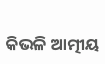କିଭଳି ଆତ୍ମୀୟ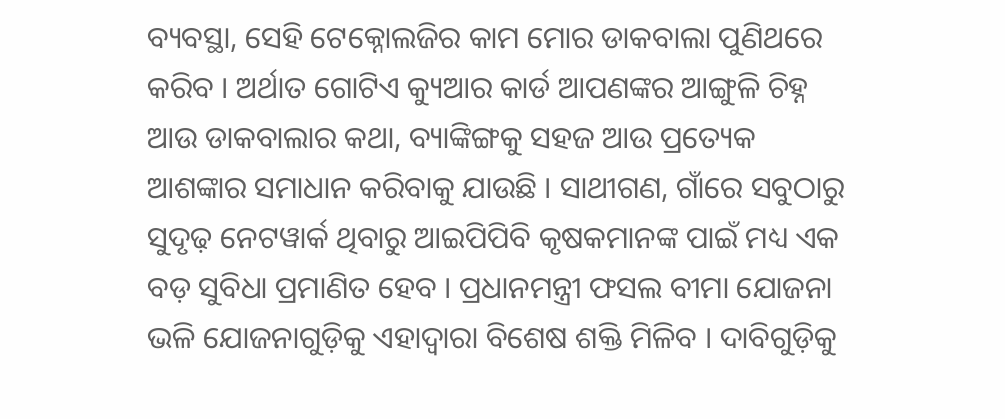ବ୍ୟବସ୍ଥା, ସେହି ଟେକ୍ନୋଲଜିର କାମ ମୋର ଡାକବାଲା ପୁଣିଥରେ କରିବ । ଅର୍ଥାତ ଗୋଟିଏ କ୍ୟୁଆର କାର୍ଡ ଆପଣଙ୍କର ଆଙ୍ଗୁଳି ଚିହ୍ନ ଆଉ ଡାକବାଲାର କଥା, ବ୍ୟାଙ୍କିଙ୍ଗକୁ ସହଜ ଆଉ ପ୍ରତ୍ୟେକ ଆଶଙ୍କାର ସମାଧାନ କରିବାକୁ ଯାଉଛି । ସାଥୀଗଣ, ଗାଁରେ ସବୁଠାରୁ ସୁଦୃଢ଼ ନେଟୱାର୍କ ଥିବାରୁ ଆଇପିପିବି କୃଷକମାନଙ୍କ ପାଇଁ ମଧ୍ୟ ଏକ ବଡ଼ ସୁବିଧା ପ୍ରମାଣିତ ହେବ । ପ୍ରଧାନମନ୍ତ୍ରୀ ଫସଲ ବୀମା ଯୋଜନା ଭଳି ଯୋଜନାଗୁଡ଼ିକୁ ଏହାଦ୍ୱାରା ବିଶେଷ ଶକ୍ତି ମିଳିବ । ଦାବିଗୁଡ଼ିକୁ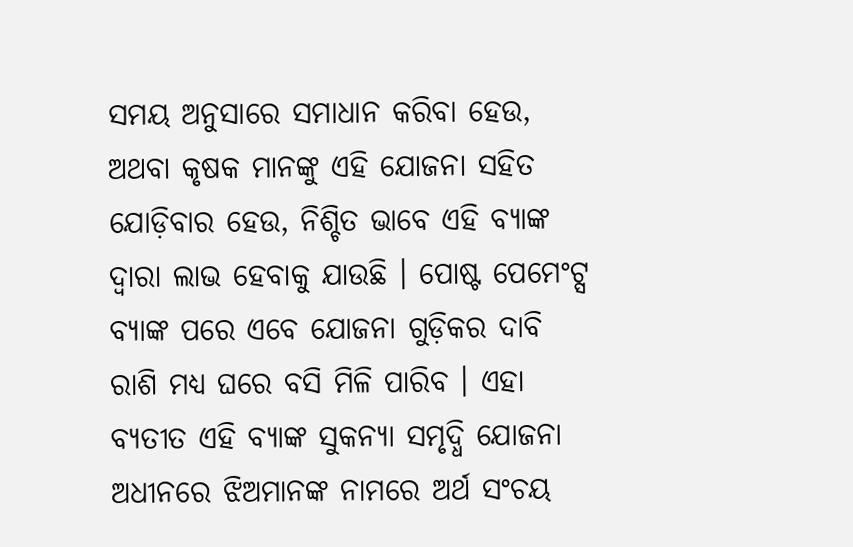ସମୟ ଅନୁସାରେ ସମାଧାନ କରିବା ହେଉ, ଅଥବା କୃଷକ ମାନଙ୍କୁ ଏହି ଯୋଜନା ସହିତ ଯୋଡ଼ିବାର ହେଉ, ନିଶ୍ଚିତ ଭାବେ ଏହି ବ୍ୟାଙ୍କ ଦ୍ୱାରା ଲାଭ ହେବାକୁ ଯାଉଛି । ପୋଷ୍ଟ ପେମେଂଟ୍ସ ବ୍ୟାଙ୍କ ପରେ ଏବେ ଯୋଜନା ଗୁଡ଼ିକର ଦାବି ରାଶି ମଧ୍ୟ ଘରେ ବସି ମିଳି ପାରିବ । ଏହା ବ୍ୟତୀତ ଏହି ବ୍ୟାଙ୍କ ସୁକନ୍ୟା ସମୃଦ୍ଧି ଯୋଜନା ଅଧୀନରେ ଝିଅମାନଙ୍କ ନାମରେ ଅର୍ଥ ସଂଚୟ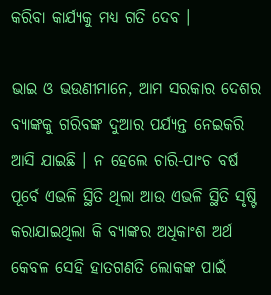କରିବା କାର୍ଯ୍ୟକୁ ମଧ୍ୟ ଗତି ଦେବ ।

ଭାଇ ଓ ଭଉଣୀମାନେ, ଆମ ସରକାର ଦେଶର ବ୍ୟାଙ୍କକୁ ଗରିବଙ୍କ ଦୁଆର ପର୍ଯ୍ୟନ୍ତ ନେଇକରି ଆସି ଯାଇଛି । ନ ହେଲେ ଚାରି-ପାଂଚ ବର୍ଷ ପୂର୍ବେ ଏଭଳି ସ୍ଥିତି ଥିଲା ଆଉ ଏଭଳି ସ୍ଥିତି ସୃଷ୍ଟି କରାଯାଇଥିଲା କି ବ୍ୟାଙ୍କର ଅଧିକାଂଶ ଅର୍ଥ କେବଳ ସେହି ହାତଗଣତି ଲୋକଙ୍କ ପାଇଁ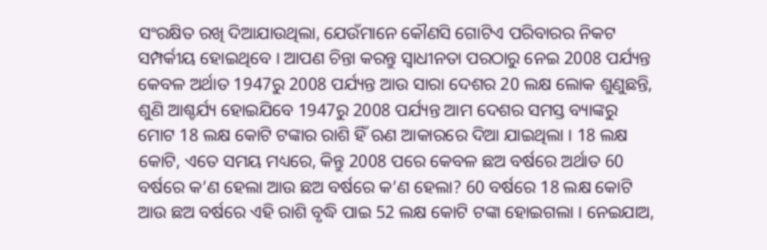ସଂରକ୍ଷିତ ରଖି ଦିଆଯାଉଥିଲା, ଯେଉଁମାନେ କୌଣସି ଗୋଟିଏ ପରିବାରର ନିକଟ ସମ୍ପର୍କୀୟ ହୋଇଥିବେ । ଆପଣ ଚିନ୍ତା କରନ୍ତୁ ସ୍ୱାଧୀନତା ପରଠାରୁ ନେଇ 2008 ପର୍ଯ୍ୟନ୍ତ କେବଳ ଅର୍ଥାତ 1947ରୁ 2008 ପର୍ଯ୍ୟନ୍ତ ଆଉ ସାରା ଦେଶର 20 ଲକ୍ଷ ଲୋକ ଶୁଣୁଛନ୍ତି, ଶୁଣି ଆଶ୍ଚର୍ଯ୍ୟ ହୋଇଯିବେ 1947ରୁ 2008 ପର୍ଯ୍ୟନ୍ତ ଆମ ଦେଶର ସମସ୍ତ ବ୍ୟାଙ୍କରୁ ମୋଟ 18 ଲକ୍ଷ କୋଟି ଟଙ୍କାର ରାଶି ହିଁ ଋଣ ଆକାରରେ ଦିଆ ଯାଇଥିଲା । 18 ଲକ୍ଷ କୋଟି, ଏତେ ସମୟ ମଧ୍ୟରେ, କିନ୍ତୁ 2008 ପରେ କେବଳ ଛଅ ବର୍ଷରେ ଅର୍ଥାତ 60 ବର୍ଷରେ କ’ଣ ହେଲା ଆଉ ଛଅ ବର୍ଷରେ କ’ଣ ହେଲା? 60 ବର୍ଷରେ 18 ଲକ୍ଷ କୋଟି ଆଉ ଛଅ ବର୍ଷରେ ଏହି ରାଶି ବୃଦ୍ଧି ପାଇ 52 ଲକ୍ଷ କୋଟି ଟଙ୍କା ହୋଇଗଲା । ନେଇଯାଅ,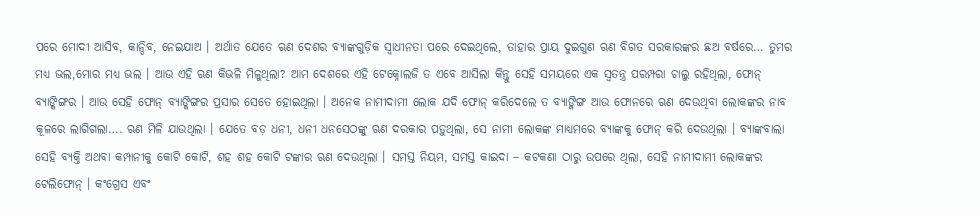ପରେ ମୋଦୀ ଆସିବ, କାନ୍ଦିବ, ନେଇଯାଅ । ଅର୍ଥାତ ଯେତେ ଋଣ ଦେଶର ବ୍ୟାଙ୍କଗୁଡ଼ିକ ସ୍ୱାଧୀନତା ପରେ ଦେଇଥିଲେ, ତାହାର ପ୍ରାୟ ଦୁଇଗୁଣ ଋଣ ବିଗତ ସରକାରଙ୍କର ଛଅ ବର୍ଷରେ… ତୁମର ମଧ୍ୟ ଭଲ,ମୋର ମଧ୍ୟ ଭଲ । ଆଉ ଏହି ଋଣ କିଭଳି ମିଳୁଥିଲା? ଆମ ଦେଶରେ ଏହି ଟେକ୍ନୋଲଜି ତ ଏବେ ଆସିଲା କିନ୍ତୁ ସେହି ସମୟରେ ଏକ ସ୍ୱତନ୍ତ୍ର ପରମ୍ପରା ଚାଲୁ ରହିଥିଲା, ଫୋନ୍ ବ୍ୟାଙ୍କିଙ୍ଗର । ଆଉ ସେହି ଫୋନ୍ ବ୍ୟାଙ୍କିଙ୍ଗର ପ୍ରସାର ସେତେ ହୋଇଥିଲା । ଅନେକ ନାମୀଦାମୀ ଲୋକ ଯଦି ଫୋନ୍ କରିଦେଲେ ତ ବ୍ୟାଙ୍କିଙ୍ଗ ଆଉ ଫୋନରେ ଋଣ ଦେଉଥିବା ଲୋକଙ୍କର ନାବ କୂଳରେ ଲାଗିଗଲା…. ଋଣ ମିଳି ଯାଉଥିଲା । ଯେତେ ବଡ଼ ଧନୀ, ଧନୀ ଧନସେଠଙ୍କୁ ଋଣ ଦରକାର ପଡ଼ୁଥିଲା, ସେ ନାମୀ ଲୋକଙ୍କ ମାଧ୍ୟମରେ ବ୍ୟାଙ୍କକୁ ଫୋନ୍ କରି ଦେଉଥିଲା । ବ୍ୟାଙ୍କବାଲା ସେହି ବ୍ୟକ୍ତି ଅଥବା କମ୍ପାନୀକୁ କୋଟି କୋଟି, ଶହ ଶହ କୋଟି ଟଙ୍କାର ଋଣ ଦେଉଥିଲା । ସମସ୍ତ ନିୟମ, ସମସ୍ତ କାଇଦା – କଟକଣା ଠାରୁ ଉପରେ ଥିଲା, ସେହି ନାମୀଦାମୀ ଲୋକଙ୍କର ଟେଲିଫୋନ୍ । କଂଗ୍ରେସ ଏବଂ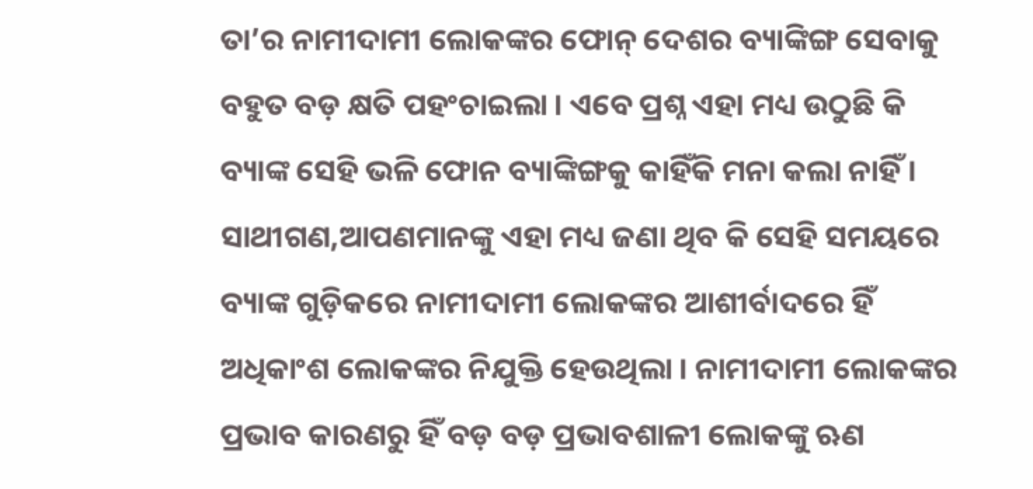ତା’ର ନାମୀଦାମୀ ଲୋକଙ୍କର ଫୋନ୍ ଦେଶର ବ୍ୟାଙ୍କିଙ୍ଗ ସେବାକୁ ବହୁତ ବଡ଼ କ୍ଷତି ପହଂଚାଇଲା । ଏବେ ପ୍ରଶ୍ନ ଏହା ମଧ୍ୟ ଉଠୁଛି କି ବ୍ୟାଙ୍କ ସେହି ଭଳି ଫୋନ ବ୍ୟାଙ୍କିଙ୍ଗକୁ କାହିଁକି ମନା କଲା ନାହିଁ । ସାଥୀଗଣ,ଆପଣମାନଙ୍କୁ ଏହା ମଧ୍ୟ ଜଣା ଥିବ କି ସେହି ସମୟରେ ବ୍ୟାଙ୍କ ଗୁଡ଼ିକରେ ନାମୀଦାମୀ ଲୋକଙ୍କର ଆଶୀର୍ବାଦରେ ହିଁ ଅଧିକାଂଶ ଲୋକଙ୍କର ନିଯୁକ୍ତି ହେଉଥିଲା । ନାମୀଦାମୀ ଲୋକଙ୍କର ପ୍ରଭାବ କାରଣରୁ ହିଁ ବଡ଼ ବଡ଼ ପ୍ରଭାବଶାଳୀ ଲୋକଙ୍କୁ ଋଣ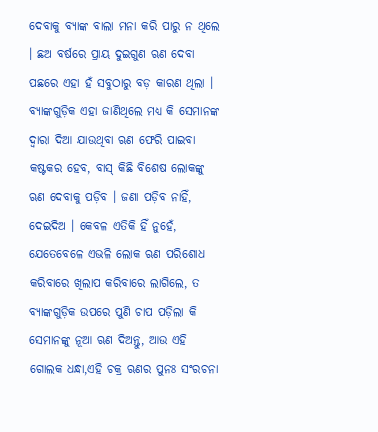ଦେବାକୁ ବ୍ୟାଙ୍କ ବାଲା ମନା କରି ପାରୁ ନ ଥିଲେ । ଛଅ ବର୍ଷରେ ପ୍ରାୟ ଦୁଇଗୁଣ ଋଣ ଦେବା ପଛରେ ଏହା ହଁ ସବୁଠାରୁ ବଡ଼ କାରଣ ଥିଲା । ବ୍ୟାଙ୍କଗୁଡ଼ିକ ଏହା ଜାଣିଥିଲେ ମଧ୍ୟ କି ସେମାନଙ୍କ ଦ୍ୱାରା ଦିଆ ଯାଉଥିବା ଋଣ ଫେରି ପାଇବା କଷ୍ଟକର ହେବ, ବାସ୍ କିଛି ବିଶେଷ ଲୋକଙ୍କୁ ଋଣ ଦେବାକୁ ପଡ଼ିବ । ଜଣା ପଡ଼ିବ ନାହିଁ, ଦେଇଦିଅ । କେବଳ ଏତିକି ହିଁ ନୁହେଁ, ଯେତେବେଳେ ଏଭଳି ଲୋକ ଋଣ ପରିଶୋଧ କରିବାରେ ଖିଲାପ କରିବାରେ ଲାଗିଲେ, ତ ବ୍ୟାଙ୍କଗୁଡ଼ିକ ଉପରେ ପୁଣି ଚାପ ପଡ଼ିଲା କି ସେମାନଙ୍କୁ ନୂଆ ଋଣ ଦିଅନ୍ତୁ, ଆଉ ଏହି ଗୋଲକ ଧନ୍ଧା,ଏହି ଚକ୍ର ଋଣର ପୁନଃ ସଂରଚନା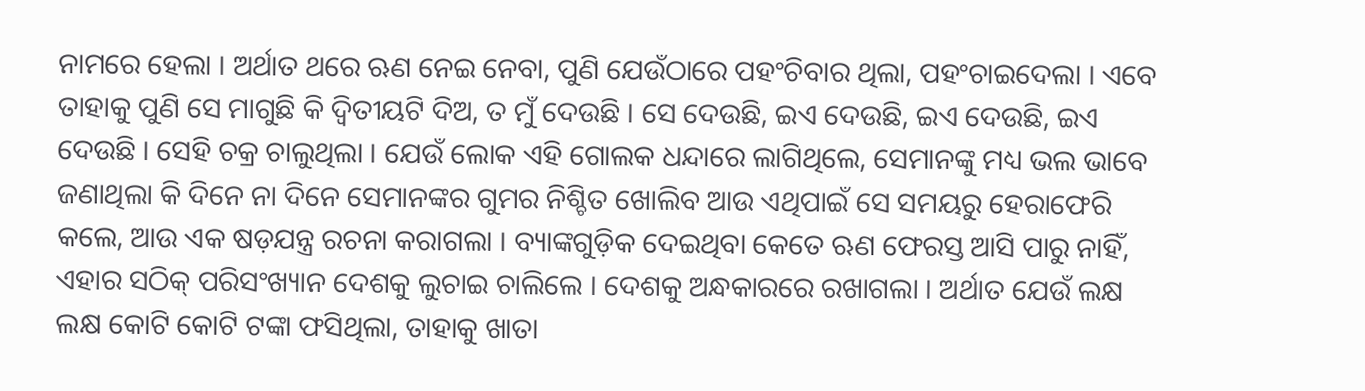ନାମରେ ହେଲା । ଅର୍ଥାତ ଥରେ ଋଣ ନେଇ ନେବା, ପୁଣି ଯେଉଁଠାରେ ପହଂଚିବାର ଥିଲା, ପହଂଚାଇଦେଲା । ଏବେ ତାହାକୁ ପୁଣି ସେ ମାଗୁଛି କି ଦ୍ୱିତୀୟଟି ଦିଅ, ତ ମୁଁ ଦେଉଛି । ସେ ଦେଉଛି, ଇଏ ଦେଉଛି, ଇଏ ଦେଉଛି, ଇଏ ଦେଉଛି । ସେହି ଚକ୍ର ଚାଲୁଥିଲା । ଯେଉଁ ଲୋକ ଏହି ଗୋଲକ ଧନ୍ଦାରେ ଲାଗିଥିଲେ, ସେମାନଙ୍କୁ ମଧ୍ୟ ଭଲ ଭାବେ ଜଣାଥିଲା କି ଦିନେ ନା ଦିନେ ସେମାନଙ୍କର ଗୁମର ନିଶ୍ଚିତ ଖୋଲିବ ଆଉ ଏଥିପାଇଁ ସେ ସମୟରୁ ହେରାଫେରି କଲେ, ଆଉ ଏକ ଷଡ଼ଯନ୍ତ୍ର ରଚନା କରାଗଲା । ବ୍ୟାଙ୍କଗୁଡ଼ିକ ଦେଇଥିବା କେତେ ଋଣ ଫେରସ୍ତ ଆସି ପାରୁ ନାହିଁ, ଏହାର ସଠିକ୍ ପରିସଂଖ୍ୟାନ ଦେଶକୁ ଲୁଚାଇ ଚାଲିଲେ । ଦେଶକୁ ଅନ୍ଧକାରରେ ରଖାଗଲା । ଅର୍ଥାତ ଯେଉଁ ଲକ୍ଷ ଲକ୍ଷ କୋଟି କୋଟି ଟଙ୍କା ଫସିଥିଲା, ତାହାକୁ ଖାତା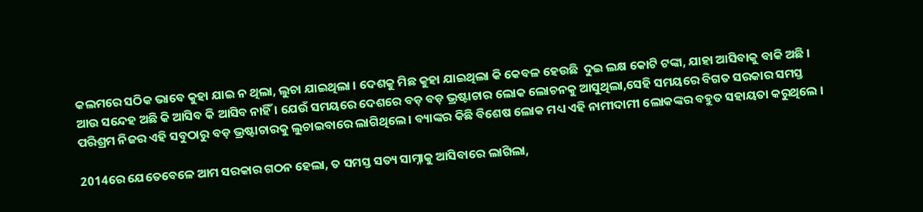କଲମରେ ସଠିକ ଭାବେ କୁହା ଯାଇ ନ ଥିଲା, ଲୁଚା ଯାଇଥିଲା । ଦେଶକୁ ମିଛ କୁହା ଯାଇଥିଲା କି କେବଳ ହେଉଛି  ଦୁଇ ଲକ୍ଷ କୋଟି ଟଙ୍କା, ଯାହା ଆସିବାକୁ ବାକି ଅଛି । ଆଉ ସନ୍ଦେହ ଅଛି କି ଆସିବ କି ଆସିବ ନାହିଁ । ଯେଉଁ ସମୟରେ ଦେଶରେ ବଡ଼ ବଡ଼ ଭ୍ରଷ୍ଟାଚାର ଲୋକ ଲୋଚନକୁ ଆସୁଥିଲା,ସେହି ସମୟରେ ବିଗତ ସରକାର ସମସ୍ତ ପରିଶ୍ରମ ନିଜର ଏହି ସବୁଠାରୁ ବଡ଼ ଭ୍ରଷ୍ଟାଚାରକୁ ଲୁଚାଇବାରେ ଲାଗିଥିଲେ । ବ୍ୟାଙ୍କର କିଛି ବିଶେଷ ଲୋକ ମଧ୍ୟ ଏହି ନାମୀଦାମୀ ଲୋକଙ୍କର ବହୁତ ସହାୟତା କରୁଥିଲେ ।

2014ରେ ଯେତେବେଳେ ଆମ ସରକାର ଗଠନ ହେଲା, ତ ସମସ୍ତ ସତ୍ୟ ସାମ୍ନାକୁ ଆସିବାରେ ଲାଗିଲା,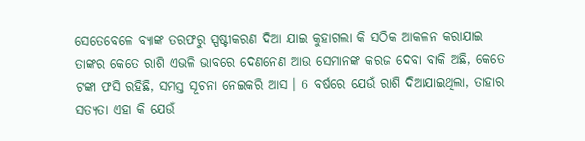ସେତେବେଳେ ବ୍ୟାଙ୍କ ତରଫରୁ ସ୍ପଷ୍ଟୀକରଣ ଦିଆ ଯାଇ କୁହାଗଲା କି ସଠିକ ଆକଳନ କରାଯାଇ ତାଙ୍କର କେତେ ରାଶି ଏଭଳି ଭାବରେ ଦେଣନେଣ ଆଉ ସେମାନଙ୍କ କରଜ ଦେବା ବାକି ଅଛି, କେତେ ଟଙ୍କା ଫସି ରହିଛି, ସମସ୍ତ ସୂଚନା ନେଇକରି ଆସ । 6 ବର୍ଷରେ ଯେଉଁ ରାଶି ଦିଆଯାଇଥିଲା, ତାହାର ସତ୍ୟତା ଏହା କି ଯେଉଁ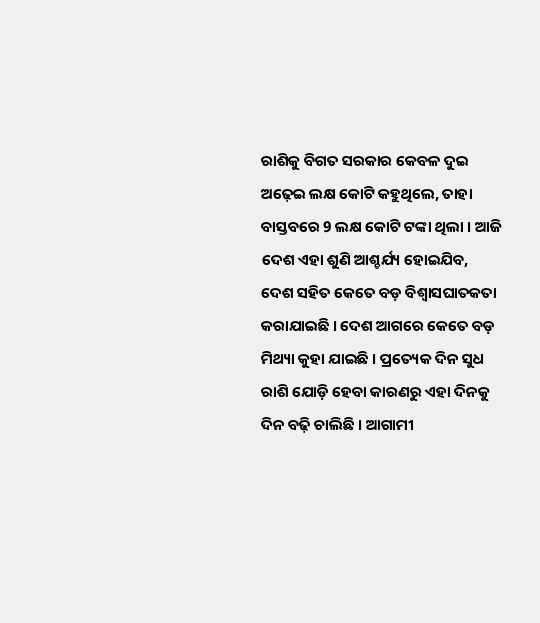ରାଶିକୁ ବିଗତ ସରକାର କେବଳ ଦୁଇ ଅଢ଼େଇ ଲକ୍ଷ କୋଟି କହୁଥିଲେ, ତାହା ବାସ୍ତବରେ 9 ଲକ୍ଷ କୋଟି ଟଙ୍କା ଥିଲା । ଆଜି ଦେଶ ଏହା ଶୁଣି ଆଶ୍ଚର୍ଯ୍ୟ ହୋଇଯିବ, ଦେଶ ସହିତ କେତେ ବଡ଼ ବିଶ୍ୱାସଘାତକତା କରାଯାଇଛି । ଦେଶ ଆଗରେ କେତେ ବଡ଼ ମିଥ୍ୟା କୁହା ଯାଇଛି । ପ୍ରତ୍ୟେକ ଦିନ ସୁଧ ରାଶି ଯୋଡ଼ି ହେବା କାରଣରୁ ଏହା ଦିନକୁ ଦିନ ବଢ଼ି ଚାଲିଛି । ଆଗାମୀ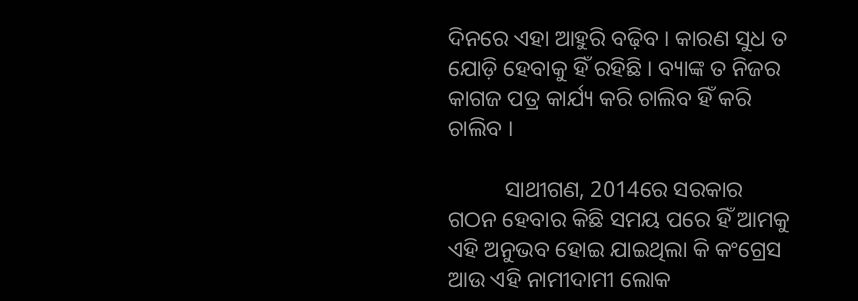ଦିନରେ ଏହା ଆହୁରି ବଢ଼ିବ । କାରଣ ସୁଧ ତ ଯୋଡ଼ି ହେବାକୁ ହିଁ ରହିଛି । ବ୍ୟାଙ୍କ ତ ନିଜର କାଗଜ ପତ୍ର କାର୍ଯ୍ୟ କରି ଚାଲିବ ହିଁ କରି ଚାଲିବ ।

          ସାଥୀଗଣ, 2014ରେ ସରକାର ଗଠନ ହେବାର କିଛି ସମୟ ପରେ ହିଁ ଆମକୁ ଏହି ଅନୁଭବ ହୋଇ ଯାଇଥିଲା କି କଂଗ୍ରେସ ଆଉ ଏହି ନାମୀଦାମୀ ଲୋକ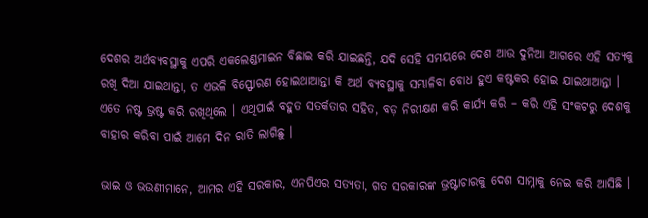ଦେଶର ଅର୍ଥବ୍ୟବସ୍ଥାକୁ ଏପରି ଏକଲେଣ୍ଡମାଇନ ବିଛାଇ କରି ଯାଇଛନ୍ତି, ଯଦି ସେହି ସମୟରେ ଦେଶ ଆଉ ଦୁନିଆ ଆଗରେ ଏହି ସତ୍ୟକୁ ରଖି ଦିଆ ଯାଇଥାନ୍ତା, ତ ଏଭଳି ବିସ୍ଫୋରଣ ହୋଇଥାଆନ୍ତା କି ଅର୍ଥ ବ୍ୟବସ୍ଥାକୁ ସମ୍ଭାଳିବା ବୋଧ ହୁଏ କଷ୍ଟକର ହୋଇ ଯାଇଥାଆନ୍ତା । ଏତେ ନଷ୍ଟ ଭ୍ରଷ୍ଟ କରି ରଖିଥିଲେ । ଏଥିପାଇଁ ବହୁତ ସତର୍କତାର ସହିତ, ବଡ଼ ନିରୀକ୍ଷଣ କରି କାର୍ଯ୍ୟ କରି – କରି ଏହି ସଂକଟରୁ ଦେଶକୁ ବାହାର କରିବା ପାଇଁ ଆମେ ଦିନ ରାତି ଲାଗିଛୁ ।

ଭାଇ ଓ ଭଉଣୀମାନେ, ଆମର ଏହି ସରକାର, ଏନପିଏର ସତ୍ୟତା, ଗତ ସରକାରଙ୍କ ଭ୍ରଷ୍ଟାଚାରକୁ ଦେଶ ସାମ୍ନାକୁ ନେଇ କରି ଆସିଛି ।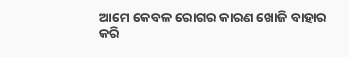ଆମେ କେବଳ ରୋଗର କାରଣ ଖୋଜି ବାହାର କରି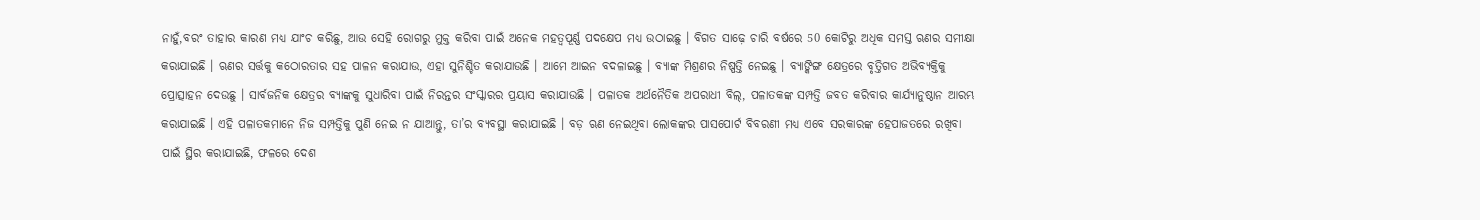ନାହୁଁ,ବରଂ ତାହାର କାରଣ ମଧ୍ୟ ଯାଂଚ କରିଛୁ, ଆଉ ସେହି ରୋଗରୁ ମୁକ୍ତ କରିବା ପାଇଁ ଅନେକ ମହତ୍ୱପୂର୍ଣ୍ଣ ପଦକ୍ଷେପ ମଧ୍ୟ ଉଠାଇଛୁ । ବିଗତ ସାଢ଼େ ଚାରି ବର୍ଷରେ 50 କୋଟିରୁ ଅଧିକ ସମସ୍ତ ଋଣର ସମୀକ୍ଷା କରାଯାଇଛି । ଋଣର ସର୍ତ୍ତକୁ କଠୋରତାର ସହ ପାଳନ କରାଯାଉ, ଏହା ସୁନିଶ୍ଚିତ କରାଯାଉଛି । ଆମେ ଆଇନ ବଦଳାଇଛୁ । ବ୍ୟାଙ୍କ ମିଶ୍ରଣର ନିଷ୍ପତ୍ତି ନେଇଛୁ । ବ୍ୟାଙ୍କିଙ୍ଗ କ୍ଷେତ୍ରରେ ବୃତ୍ତିଗତ ଅଭିବ୍ୟକ୍ତିକୁ ପ୍ରୋତ୍ସାହନ ଦେଉଛୁ । ସାର୍ବଜନିକ କ୍ଷେତ୍ରର ବ୍ୟାଙ୍କକୁ ସୁଧାରିବା ପାଇଁ ନିରନ୍ତର ସଂସ୍କାରର ପ୍ରୟାସ କରାଯାଉଛି । ପଳାତକ ଅର୍ଥନୈତିକ ଅପରାଧୀ ବିଲ୍, ପଳାତକଙ୍କ ସମ୍ପତ୍ତି ଜବତ କରିବାର କାର୍ଯ୍ୟାନୁଷ୍ଠାନ ଆରମ୍ଭ କରାଯାଇଛି । ଏହି ପଳାତକମାନେ ନିଜ ସମ୍ପତ୍ତିକୁ ପୁଣି ନେଇ ନ ଯାଆନ୍ତୁ, ତା’ର ବ୍ୟବସ୍ଥା କରାଯାଇଛି । ବଡ଼ ଋଣ ନେଇଥିବା ଲୋକଙ୍କର ପାସପୋର୍ଟ ବିବରଣୀ ମଧ୍ୟ ଏବେ ସରକାରଙ୍କ ହେପାଜତରେ ରଖିବା ପାଇଁ ସ୍ଥିର କରାଯାଇଛି, ଫଳରେ ଦେଶ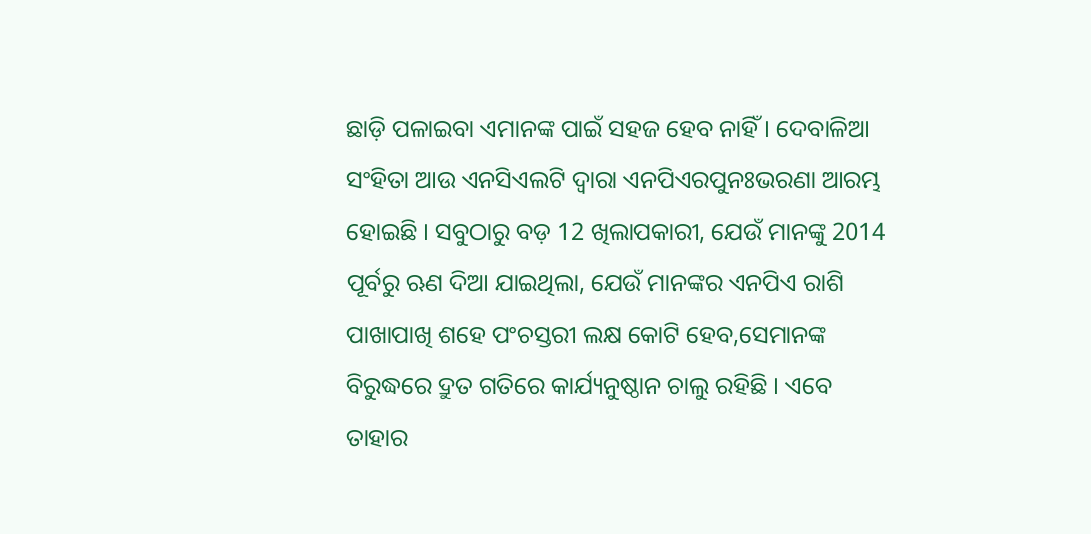ଛାଡ଼ି ପଳାଇବା ଏମାନଙ୍କ ପାଇଁ ସହଜ ହେବ ନାହିଁ । ଦେବାଳିଆ ସଂହିତା ଆଉ ଏନସିଏଲଟି ଦ୍ୱାରା ଏନପିଏରପୁନଃଭରଣା ଆରମ୍ଭ ହୋଇଛି । ସବୁଠାରୁ ବଡ଼ 12 ଖିଲାପକାରୀ, ଯେଉଁ ମାନଙ୍କୁ 2014 ପୂର୍ବରୁ ଋଣ ଦିଆ ଯାଇଥିଲା, ଯେଉଁ ମାନଙ୍କର ଏନପିଏ ରାଶି ପାଖାପାଖି ଶହେ ପଂଚସ୍ତରୀ ଲକ୍ଷ କୋଟି ହେବ,ସେମାନଙ୍କ ବିରୁଦ୍ଧରେ ଦ୍ରୁତ ଗତିରେ କାର୍ଯ୍ୟନୁଷ୍ଠାନ ଚାଲୁ ରହିଛି । ଏବେ ତାହାର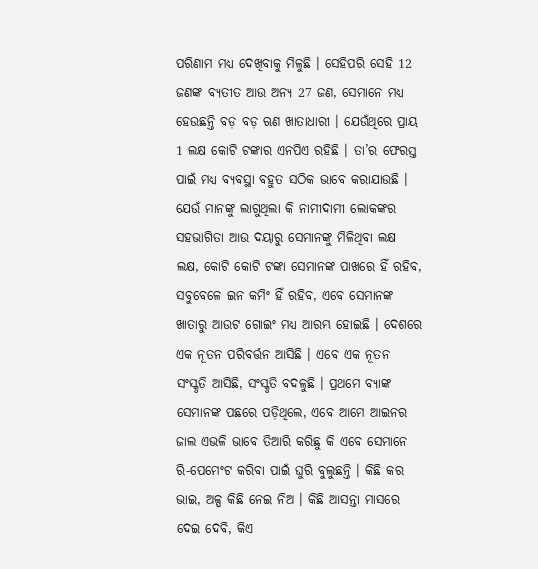ପରିଣାମ ମଧ୍ୟ ଦେଖିବାକୁ ମିଳୁଛି । ସେହିପରି ସେହି 12 ଜଣଙ୍କ ବ୍ୟତୀତ ଆଉ ଅନ୍ୟ 27 ଜଣ, ସେମାନେ ମଧ୍ୟ ହେଉଛନ୍ତି ବଡ଼ ବଡ଼ ଋଣ ଖାତାଧାରୀ । ଯେଉଁଥିରେ ପ୍ରାୟ 1 ଲକ୍ଷ କୋଟି ଟଙ୍କାର ଏନପିଏ ରହିଛି । ତା’ର ଫେରସ୍ତ ପାଇଁ ମଧ୍ୟ ବ୍ୟବସ୍ଥା ବହୁତ ସଠିକ ଭାବେ କରାଯାଉଛି । ଯେଉଁ ମାନଙ୍କୁ ଲାଗୁଥିଲା କି ନାମୀଦାମୀ ଲୋକଙ୍କର ସହଭାଗିତା ଆଉ ଦୟାରୁ ସେମାନଙ୍କୁ ମିଳିଥିବା ଲକ୍ଷ ଲକ୍ଷ, କୋଟି କୋଟି ଟଙ୍କା ସେମାନଙ୍କ ପାଖରେ ହିଁ ରହିବ, ସବୁବେଳେ ଇନ କମିଂ ହିଁ ରହିବ, ଏବେ ସେମାନଙ୍କ ଖାତାରୁ ଆଉଟ ଗୋଇଂ ମଧ୍ୟ ଆରମ୍ଭ ହୋଇଛି । ଦେଶରେ ଏକ ନୂତନ ପରିବର୍ତ୍ତନ ଆସିଛି । ଏବେ ଏକ ନୂତନ ସଂସ୍କୃତି ଆସିଛି, ସଂସ୍କୃତି ବଦଳୁଛି । ପ୍ରଥମେ ବ୍ୟାଙ୍କ ସେମାନଙ୍କ ପଛରେ ପଡ଼ିଥିଲେ, ଏବେ ଆମେ ଆଇନର ଜାଲ ଏଭଳି ଭାବେ ତିଆରି କରିଛୁ କି ଏବେ ସେମାନେ ରି-ପେମେଂଟ କରିବା ପାଇଁ ଘୁରି ବୁଲୁଛନ୍ତି । କିଛି କର ଭାଇ, ଅଳ୍ପ କିଛି ନେଇ ନିଅ । କିଛି ଆସନ୍ତା ମାସରେ ଦେଇ ଦେବି, କିଏ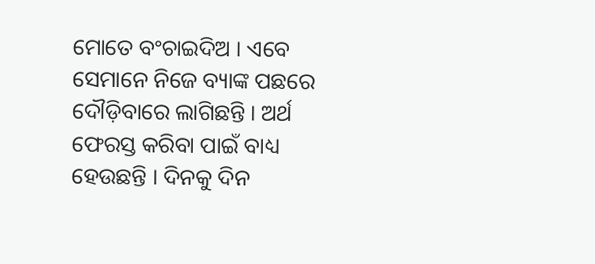ମୋତେ ବଂଚାଇଦିଅ । ଏବେ ସେମାନେ ନିଜେ ବ୍ୟାଙ୍କ ପଛରେ ଦୌଡ଼ିବାରେ ଲାଗିଛନ୍ତି । ଅର୍ଥ ଫେରସ୍ତ କରିବା ପାଇଁ ବାଧ୍ୟ ହେଉଛନ୍ତି । ଦିନକୁ ଦିନ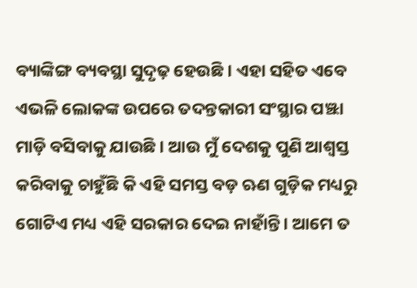ବ୍ୟାଙ୍କିଙ୍ଗ ବ୍ୟବସ୍ଥା ସୁଦୃଢ଼ ହେଉଛି । ଏହା ସହିତ ଏବେ ଏଭଳି ଲୋକଙ୍କ ଉପରେ ତଦନ୍ତକାରୀ ସଂସ୍ଥାର ପଞ୍ଝା ମାଡ଼ି ବସିବାକୁ ଯାଉଛି । ଆଉ ମୁଁ ଦେଶକୁ ପୁଣି ଆଶ୍ୱସ୍ତ କରିବାକୁ ଚାହୁଁଛି କି ଏହି ସମସ୍ତ ବଡ଼ ଋଣ ଗୁଡ଼ିକ ମଧ୍ୟରୁ ଗୋଟିଏ ମଧ୍ୟ ଏହି ସରକାର ଦେଇ ନାହାଁନ୍ତି । ଆମେ ତ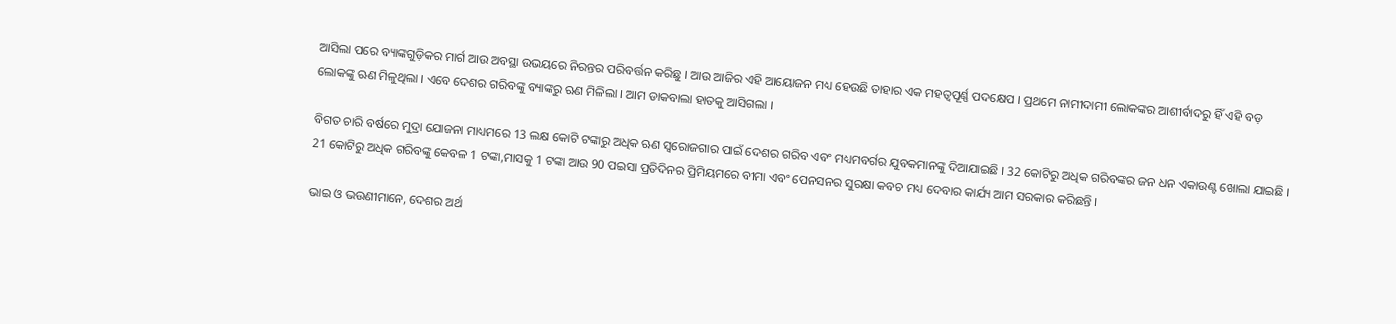ଆସିଲା ପରେ ବ୍ୟାଙ୍କଗୁଡ଼ିକର ମାର୍ଗ ଆଉ ଅବସ୍ଥା ଉଭୟରେ ନିରନ୍ତର ପରିବର୍ତ୍ତନ କରିଛୁ । ଆଉ ଆଜିର ଏହି ଆୟୋଜନ ମଧ୍ୟ ହେଉଛି ତାହାର ଏକ ମହତ୍ୱପୂର୍ଣ୍ଣ ପଦକ୍ଷେପ । ପ୍ରଥମେ ନାମୀଦାମୀ ଲୋକଙ୍କର ଆଶୀର୍ବାଦରୁ ହିଁ ଏହି ବଡ଼ ଲୋକଙ୍କୁ ଋଣ ମିଳୁଥିଲା । ଏବେ ଦେଶର ଗରିବଙ୍କୁ ବ୍ୟାଙ୍କରୁ ଋଣ ମିଳିଲା । ଆମ ଡାକବାଲା ହାତକୁ ଆସିଗଲା ।

ବିଗତ ଚାରି ବର୍ଷରେ ମୁଦ୍ରା ଯୋଜନା ମାଧ୍ୟମରେ 13 ଲକ୍ଷ କୋଟି ଟଙ୍କାରୁ ଅଧିକ ଋଣ ସ୍ୱରୋଜଗାର ପାଇଁ ଦେଶର ଗରିବ ଏବଂ ମଧ୍ୟମବର୍ଗର ଯୁବକମାନଙ୍କୁ ଦିଆଯାଇଛି । 32 କୋଟିରୁ ଅଧିକ ଗରିବଙ୍କର ଜନ ଧନ ଏକାଉଣ୍ଟ ଖୋଲା ଯାଇଛି । 21 କୋଟିରୁ ଅଧିକ ଗରିବଙ୍କୁ କେବଳ 1 ଟଙ୍କା,ମାସକୁ 1 ଟଙ୍କା ଆଉ 90 ପଇସା ପ୍ରତିଦିନର ପ୍ରିମିୟମରେ ବୀମା ଏବଂ ପେନସନର ସୁରକ୍ଷା କବଚ ମଧ୍ୟ ଦେବାର କାର୍ଯ୍ୟ ଆମ ସରକାର କରିଛନ୍ତି ।

ଭାଇ ଓ ଭଉଣୀମାନେ, ଦେଶର ଅର୍ଥ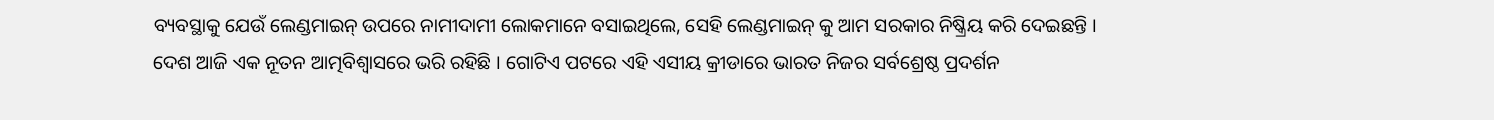ବ୍ୟବସ୍ଥାକୁ ଯେଉଁ ଲେଣ୍ଡମାଇନ୍ ଉପରେ ନାମୀଦାମୀ ଲୋକମାନେ ବସାଇଥିଲେ, ସେହି ଲେଣ୍ଡମାଇନ୍ କୁ ଆମ ସରକାର ନିଷ୍କ୍ରିୟ କରି ଦେଇଛନ୍ତି । ଦେଶ ଆଜି ଏକ ନୂତନ ଆତ୍ମବିଶ୍ୱାସରେ ଭରି ରହିଛି । ଗୋଟିଏ ପଟରେ ଏହି ଏସୀୟ କ୍ରୀଡାରେ ଭାରତ ନିଜର ସର୍ବଶ୍ରେଷ୍ଠ ପ୍ରଦର୍ଶନ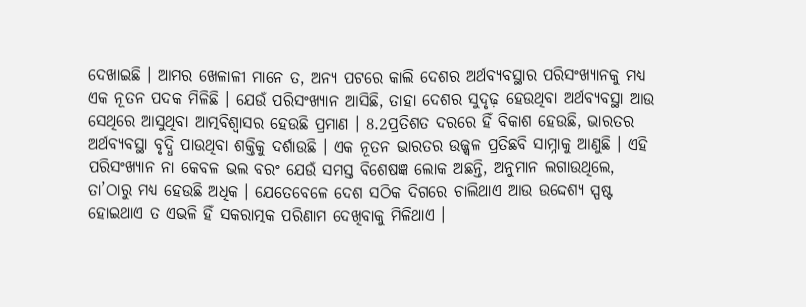ଦେଖାଇଛି । ଆମର ଖେଳାଳୀ ମାନେ ତ, ଅନ୍ୟ ପଟରେ କାଲି ଦେଶର ଅର୍ଥବ୍ୟବସ୍ଥାର ପରିସଂଖ୍ୟାନକୁ ମଧ୍ୟ ଏକ ନୂତନ ପଦକ ମିଳିଛି । ଯେଉଁ ପରିସଂଖ୍ୟାନ ଆସିଛି, ତାହା ଦେଶର ସୁଦୃଢ଼ ହେଉଥିବା ଅର୍ଥବ୍ୟବସ୍ଥା ଆଉ ସେଥିରେ ଆସୁଥିବା ଆତ୍ମବିଶ୍ୱାସର ହେଉଛି ପ୍ରମାଣ । 8.2ପ୍ରତିଶତ ଦରରେ ହିଁ ବିକାଶ ହେଉଛି, ଭାରତର ଅର୍ଥବ୍ୟବସ୍ଥା ବୃଦ୍ଧି ପାଉଥିବା ଶକ୍ତିକୁ ଦର୍ଶାଉଛି । ଏକ ନୂତନ ଭାରତର ଉଜ୍ଜ୍ୱଳ ପ୍ରତିଛବି ସାମ୍ନାକୁ ଆଣୁଛି । ଏହି ପରିସଂଖ୍ୟାନ ନା କେବଳ ଭଲ ବରଂ ଯେଉଁ ସମସ୍ତ ବିଶେଷଜ୍ଞ ଲୋକ ଅଛନ୍ତି, ଅନୁମାନ ଲଗାଉଥିଲେ, ତା’ଠାରୁ ମଧ୍ୟ ହେଉଛି ଅଧିକ । ଯେତେବେଳେ ଦେଶ ସଠିକ ଦିଗରେ ଚାଲିଥାଏ ଆଉ ଉଦ୍ଦେଶ୍ୟ ସ୍ପଷ୍ଟ ହୋଇଥାଏ ତ ଏଭଳି ହିଁ ସକରାତ୍ମକ ପରିଣାମ ଦେଖିବାକୁ ମିଳିଥାଏ ।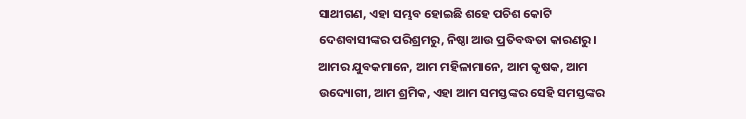ସାଥୀଗଣ, ଏହା ସମ୍ଭବ ହୋଇଛି ଶହେ ପଚିଶ କୋଟି ଦେଶବାସୀଙ୍କର ପରିଶ୍ରମରୁ, ନିଷ୍ଠା ଆଉ ପ୍ରତିବଦ୍ଧତା କାରଣରୁ । ଆମର ଯୁବକମାନେ, ଆମ ମହିଳାମାନେ, ଆମ କୃଷକ, ଆମ ଉଦ୍ୟୋଗୀ, ଆମ ଶ୍ରମିକ, ଏହା ଆମ ସମସ୍ତଙ୍କର ସେହି ସମସ୍ତଙ୍କର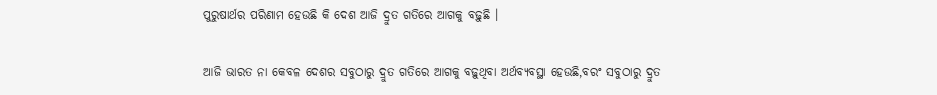ପୁରୁଷାର୍ଥର ପରିଣାମ ହେଉଛି କି ଦେଶ ଆଜି ଦ୍ରୁତ ଗତିରେ ଆଗକୁ ବଢ଼ୁଛି ।

ଆଜି ଭାରତ ନା କେବଳ ଦେଶର ସବୁଠାରୁ ଦ୍ରୁତ ଗତିରେ ଆଗକୁ ବଢ଼ୁଥିବା ଅର୍ଥବ୍ୟବସ୍ଥା ହେଉଛି,ବରଂ ସବୁଠାରୁ ଦ୍ରୁତ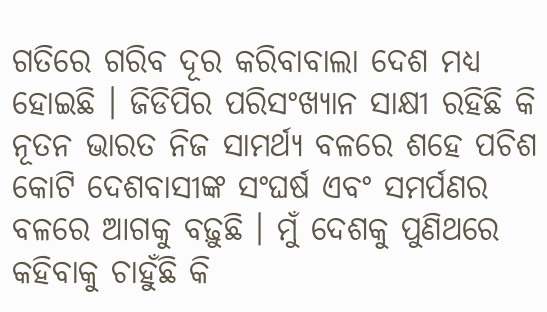ଗତିରେ ଗରିବ ଦୂର କରିବାବାଲା ଦେଶ ମଧ୍ୟ ହୋଇଛି । ଜିଡିପିର ପରିସଂଖ୍ୟାନ ସାକ୍ଷୀ ରହିଛି କି ନୂତନ ଭାରତ ନିଜ ସାମର୍ଥ୍ୟ ବଳରେ ଶହେ ପଚିଶ କୋଟି ଦେଶବାସୀଙ୍କ ସଂଘର୍ଷ ଏବଂ ସମର୍ପଣର ବଳରେ ଆଗକୁ ବଢ଼ୁଛି । ମୁଁ ଦେଶକୁ ପୁଣିଥରେ କହିବାକୁ ଚାହୁଁଛି କି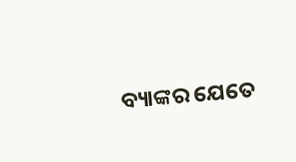ବ୍ୟାଙ୍କର ଯେତେ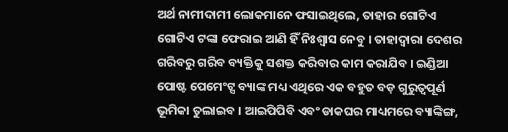ଅର୍ଥ ନାମୀଦାମୀ ଲୋକମାନେ ଫସାଇଥିଲେ, ତାହାର ଗୋଟିଏ ଗୋଟିଏ ଟଙ୍କା ଫେରାଇ ଆଣି ହିଁ ନିଃଶ୍ୱାସ ନେବୁ । ତାହାଦ୍ୱାରା ଦେଶର ଗରିବରୁ ଗରିବ ବ୍ୟକ୍ତିକୁ ସଶକ୍ତ କରିବାର କାମ କରାଯିବ । ଇଣ୍ଡିଆ ପୋଷ୍ଟ ପେମେଂଟ୍ସ ବ୍ୟାଙ୍କ ମଧ୍ୟ ଏଥିରେ ଏକ ବହୁତ ବଡ଼ ଗୁରୁତ୍ୱପୂର୍ଣ ଭୂମିକା ତୁଲାଇବ । ଆଇପିପିବି ଏବଂ ଡାକଘର ମାଧ୍ୟମରେ ବ୍ୟାଙ୍କିଙ୍ଗ,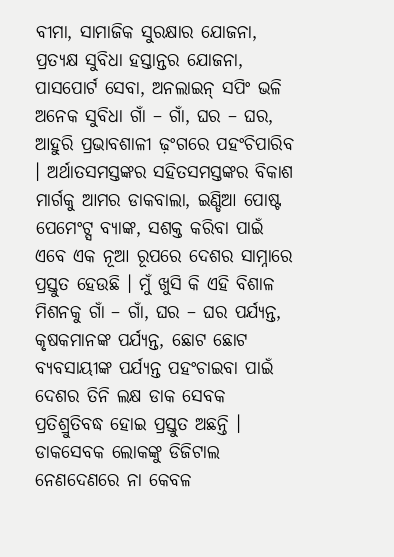ବୀମା, ସାମାଜିକ ସୁରକ୍ଷାର ଯୋଜନା, ପ୍ରତ୍ୟକ୍ଷ ସୁବିଧା ହସ୍ତାନ୍ତର ଯୋଜନା, ପାସପୋର୍ଟ ସେବା, ଅନଲାଇନ୍ ସପିଂ ଭଳି ଅନେକ ସୁବିଧା ଗାଁ – ଗାଁ, ଘର – ଘର, ଆହୁରି ପ୍ରଭାବଶାଳୀ ଢ଼ଂଗରେ ପହଂଚିପାରିବ । ଅର୍ଥାତସମସ୍ତଙ୍କର ସହିତସମସ୍ତଙ୍କର ବିକାଶ ମାର୍ଗକୁ ଆମର ଡାକବାଲା, ଇଣ୍ଡିଆ ପୋଷ୍ଟ ପେମେଂଟ୍ସ ବ୍ୟାଙ୍କ, ସଶକ୍ତ କରିବା ପାଇଁ ଏବେ ଏକ ନୂଆ ରୂପରେ ଦେଶର ସାମ୍ନାରେ ପ୍ରସ୍ତୁତ ହେଉଛି । ମୁଁ ଖୁସି କି ଏହି ବିଶାଳ ମିଶନକୁ ଗାଁ – ଗାଁ, ଘର – ଘର ପର୍ଯ୍ୟନ୍ତ, କୃଷକମାନଙ୍କ ପର୍ଯ୍ୟନ୍ତ, ଛୋଟ ଛୋଟ ବ୍ୟବସାୟୀଙ୍କ ପର୍ଯ୍ୟନ୍ତ ପହଂଚାଇବା ପାଇଁ ଦେଶର ତିନି ଲକ୍ଷ ଡାକ ସେବକ ପ୍ରତିଶ୍ରୁତିବଦ୍ଧ ହୋଇ ପ୍ରସ୍ତୁତ ଅଛନ୍ତି । ଡାକସେବକ ଲୋକଙ୍କୁ ଡିଜିଟାଲ ନେଣଦେଣରେ ନା କେବଳ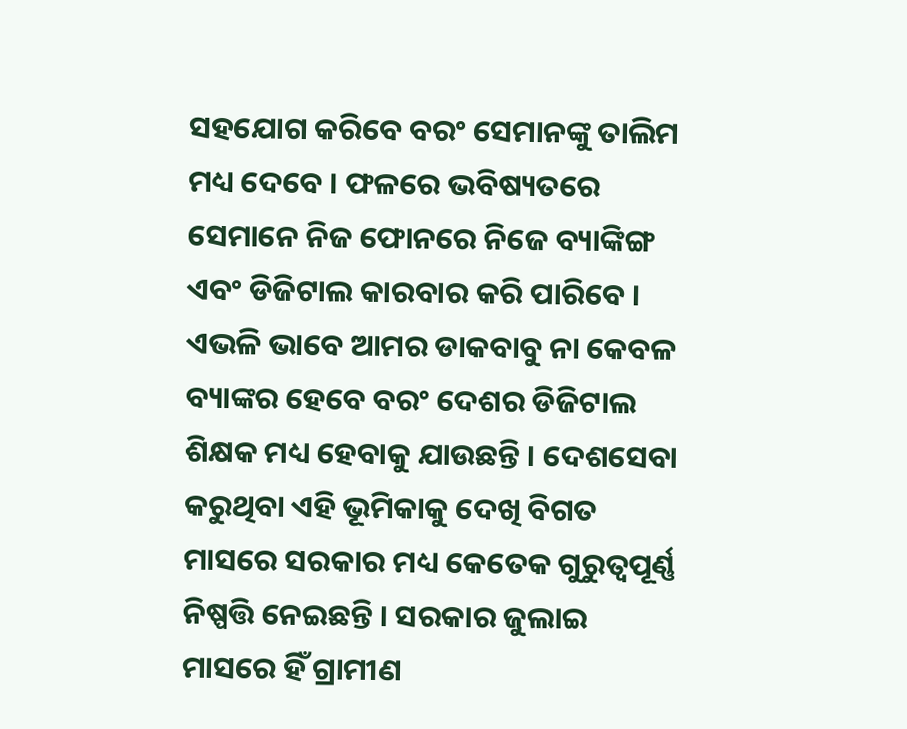ସହଯୋଗ କରିବେ ବରଂ ସେମାନଙ୍କୁ ତାଲିମ ମଧ୍ୟ ଦେବେ । ଫଳରେ ଭବିଷ୍ୟତରେ ସେମାନେ ନିଜ ଫୋନରେ ନିଜେ ବ୍ୟାଙ୍କିଙ୍ଗ ଏବଂ ଡିଜିଟାଲ କାରବାର କରି ପାରିବେ । ଏଭଳି ଭାବେ ଆମର ଡାକବାବୁ ନା କେବଳ ବ୍ୟାଙ୍କର ହେବେ ବରଂ ଦେଶର ଡିଜିଟାଲ ଶିକ୍ଷକ ମଧ୍ୟ ହେବାକୁ ଯାଉଛନ୍ତି । ଦେଶସେବା କରୁଥିବା ଏହି ଭୂମିକାକୁ ଦେଖି ବିଗତ ମାସରେ ସରକାର ମଧ୍ୟ କେତେକ ଗୁରୁତ୍ୱପୂର୍ଣ୍ଣ ନିଷ୍ପତ୍ତି ନେଇଛନ୍ତି । ସରକାର ଜୁଲାଇ ମାସରେ ହିଁ ଗ୍ରାମୀଣ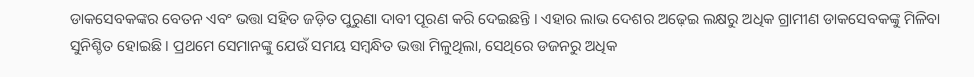ଡାକସେବକଙ୍କର ବେତନ ଏବଂ ଭତ୍ତା ସହିତ ଜଡ଼ିତ ପୁରୁଣା ଦାବୀ ପୂରଣ କରି ଦେଇଛନ୍ତି । ଏହାର ଲାଭ ଦେଶର ଅଢ଼େଇ ଲକ୍ଷରୁ ଅଧିକ ଗ୍ରାମୀଣ ଡାକସେବକଙ୍କୁ ମିଳିବା ସୁନିଶ୍ଚିତ ହୋଇଛି । ପ୍ରଥମେ ସେମାନଙ୍କୁ ଯେଉଁ ସମୟ ସମ୍ବନ୍ଧିତ ଭତ୍ତା ମିଳୁଥିଲା, ସେଥିରେ ଡଜନରୁ ଅଧିକ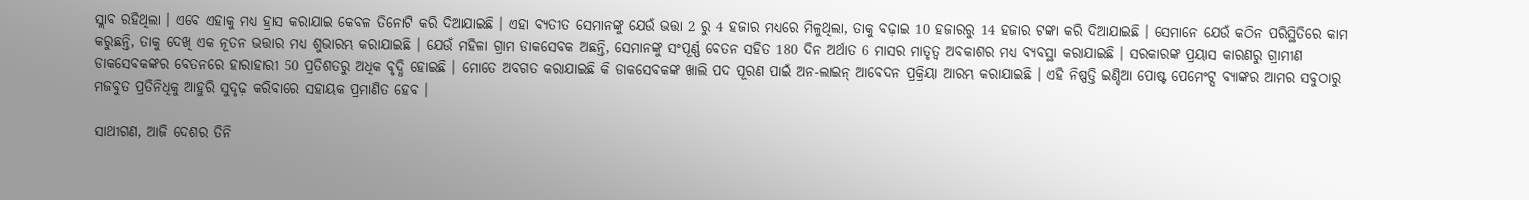ସ୍ଲାବ ରହିଥିଲା । ଏବେ ଏହାକୁ ମଧ୍ୟ ହ୍ରାସ କରାଯାଇ କେବଳ ତିନୋଟି କରି ଦିଆଯାଇଛି । ଏହା ବ୍ୟତୀତ ସେମାନଙ୍କୁ ଯେଉଁ ଭତ୍ତା 2 ରୁ 4 ହଜାର ମଧ୍ୟରେ ମିଳୁଥିଲା, ତାକୁ ବଢ଼ାଇ 10 ହଜାରରୁ 14 ହଜାର ଟଙ୍କା କରି ଦିଆଯାଇଛି । ସେମାନେ ଯେଉଁ କଠିନ ପରିସ୍ଥିତିରେ କାମ କରୁଛନ୍ତି, ତାକୁ ଦେଖି ଏକ ନୂତନ ଭତ୍ତାର ମଧ୍ୟ ଶୁଭାରମ୍ଭ କରାଯାଇଛି । ଯେଉଁ ମହିଳା ଗ୍ରାମ ଡାକସେବକ ଅଛନ୍ତି, ସେମାନଙ୍କୁ ସଂପୂର୍ଣ୍ଣ ବେତନ ସହିତ 180 ଦିନ ଅର୍ଥାତ 6 ମାସର ମାତୃତ୍ୱ ଅବକାଶର ମଧ୍ୟ ବ୍ୟବସ୍ଥା କରାଯାଇଛି । ସରକାରଙ୍କ ପ୍ରୟାସ କାରଣରୁ ଗ୍ରାମୀଣ ଡାକସେବକଙ୍କର ବେତନରେ ହାରାହାରୀ 50 ପ୍ରତିଶତରୁ ଅଧିକ ବୃଦ୍ଧି ହୋଇଛି । ମୋତେ ଅବଗତ କରାଯାଇଛି କି ଡାକସେବକଙ୍କ ଖାଲି ପଦ ପୂରଣ ପାଇଁ ଅନ-ଲାଇନ୍ ଆବେଦନ ପ୍ରକ୍ରିୟା ଆରମ୍ଭ କରାଯାଇଛି । ଏହି ନିଷ୍ପତ୍ତି ଇଣ୍ଡିଆ ପୋଷ୍ଟ ପେମେଂଟ୍ସ ବ୍ୟାଙ୍କର ଆମର ସବୁଠାରୁ ମଜବୁତ ପ୍ରତିନିଧିକୁ ଆହୁରି ସୁଦୃଢ଼ କରିବାରେ ସହାୟକ ପ୍ରମାଣିତ ହେବ ।

ସାଥୀଗଣ, ଆଜି ଦେଶର ତିନି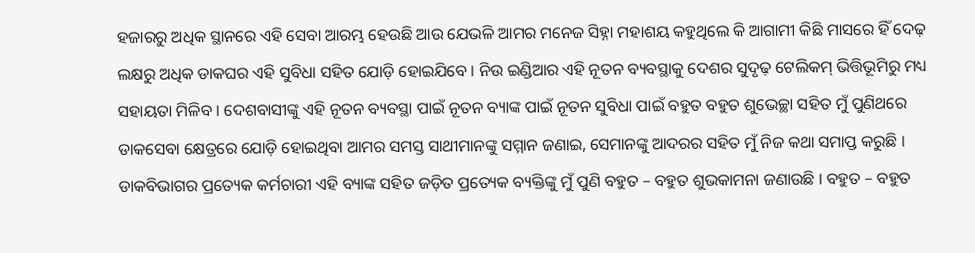ହଜାରରୁ ଅଧିକ ସ୍ଥାନରେ ଏହି ସେବା ଆରମ୍ଭ ହେଉଛି ଆଉ ଯେଭଳି ଆମର ମନେଜ ସିହ୍ନା ମହାଶୟ କହୁଥିଲେ କି ଆଗାମୀ କିଛି ମାସରେ ହିଁ ଦେଢ଼ ଲକ୍ଷରୁ ଅଧିକ ଡାକଘର ଏହି ସୁବିଧା ସହିତ ଯୋଡ଼ି ହୋଇଯିବେ । ନିଉ ଇଣ୍ଡିଆର ଏହି ନୂତନ ବ୍ୟବସ୍ଥାକୁ ଦେଶର ସୁଦୃଢ଼ ଟେଲିକମ୍ ଭିତ୍ତିଭୂମିରୁ ମଧ୍ୟ ସହାୟତା ମିଳିବ । ଦେଶବାସୀଙ୍କୁ ଏହି ନୂତନ ବ୍ୟବସ୍ଥା ପାଇଁ ନୂତନ ବ୍ୟାଙ୍କ ପାଇଁ ନୂତନ ସୁବିଧା ପାଇଁ ବହୁତ ବହୁତ ଶୁଭେଚ୍ଛା ସହିତ ମୁଁ ପୁଣିଥରେ ଡାକସେବା କ୍ଷେତ୍ରରେ ଯୋଡ଼ି ହୋଇଥିବା ଆମର ସମସ୍ତ ସାଥୀମାନଙ୍କୁ ସମ୍ମାନ ଜଣାଇ, ସେମାନଙ୍କୁ ଆଦରର ସହିତ ମୁଁ ନିଜ କଥା ସମାପ୍ତ କରୁଛି । ଡାକବିଭାଗର ପ୍ରତ୍ୟେକ କର୍ମଚାରୀ ଏହି ବ୍ୟାଙ୍କ ସହିତ ଜଡ଼ିତ ପ୍ରତ୍ୟେକ ବ୍ୟକ୍ତିଙ୍କୁ ମୁଁ ପୁଣି ବହୁତ – ବହୁତ ଶୁଭକାମନା ଜଣାଉଛି । ବହୁତ – ବହୁତ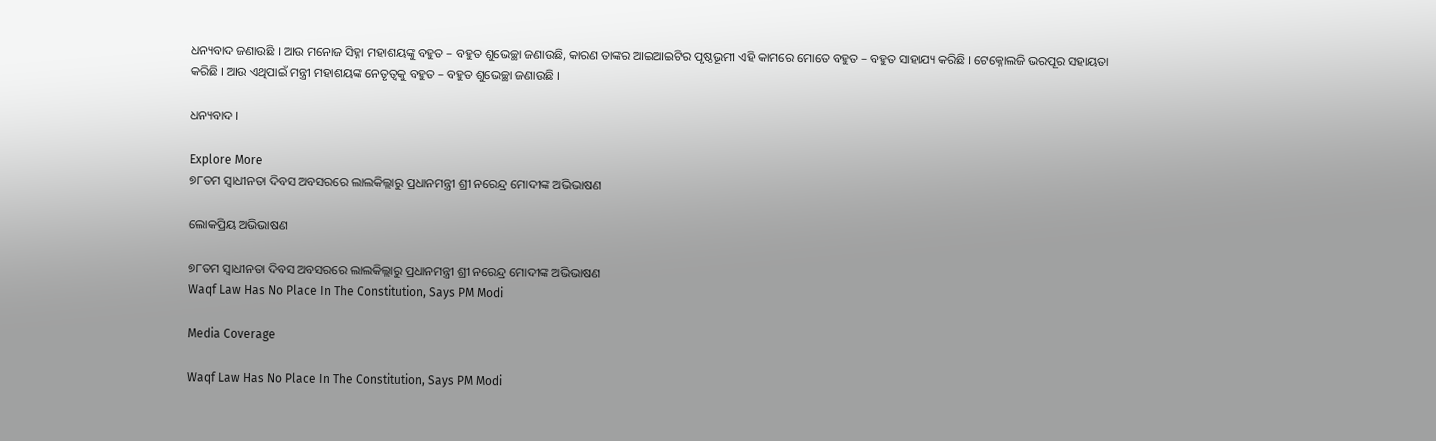ଧନ୍ୟବାଦ ଜଣାଉଛି । ଆଉ ମନୋଜ ସିହ୍ନା ମହାଶୟଙ୍କୁ ବହୁତ – ବହୁତ ଶୁଭେଚ୍ଛା ଜଣାଉଛି, କାରଣ ତାଙ୍କର ଆଇଆଇଟିର ପୃଷ୍ଠଭୂମୀ ଏହି କାମରେ ମୋତେ ବହୁତ – ବହୁତ ସାହାଯ୍ୟ କରିଛି । ଟେକ୍ନୋଲଜି ଭରପୂର ସହାୟତା କରିଛି । ଆଉ ଏଥିପାଇଁ ମନ୍ତ୍ରୀ ମହାଶୟଙ୍କ ନେତୃତ୍ୱକୁ ବହୁତ – ବହୁତ ଶୁଭେଚ୍ଛା ଜଣାଉଛି ।

ଧନ୍ୟବାଦ ।

Explore More
୭୮ତମ ସ୍ୱାଧୀନତା ଦିବସ ଅବସରରେ ଲାଲକିଲ୍ଲାରୁ ପ୍ରଧାନମନ୍ତ୍ରୀ ଶ୍ରୀ ନରେନ୍ଦ୍ର ମୋଦୀଙ୍କ ଅଭିଭାଷଣ

ଲୋକପ୍ରିୟ ଅଭିଭାଷଣ

୭୮ତମ ସ୍ୱାଧୀନତା ଦିବସ ଅବସରରେ ଲାଲକିଲ୍ଲାରୁ ପ୍ରଧାନମନ୍ତ୍ରୀ ଶ୍ରୀ ନରେନ୍ଦ୍ର ମୋଦୀଙ୍କ ଅଭିଭାଷଣ
Waqf Law Has No Place In The Constitution, Says PM Modi

Media Coverage

Waqf Law Has No Place In The Constitution, Says PM Modi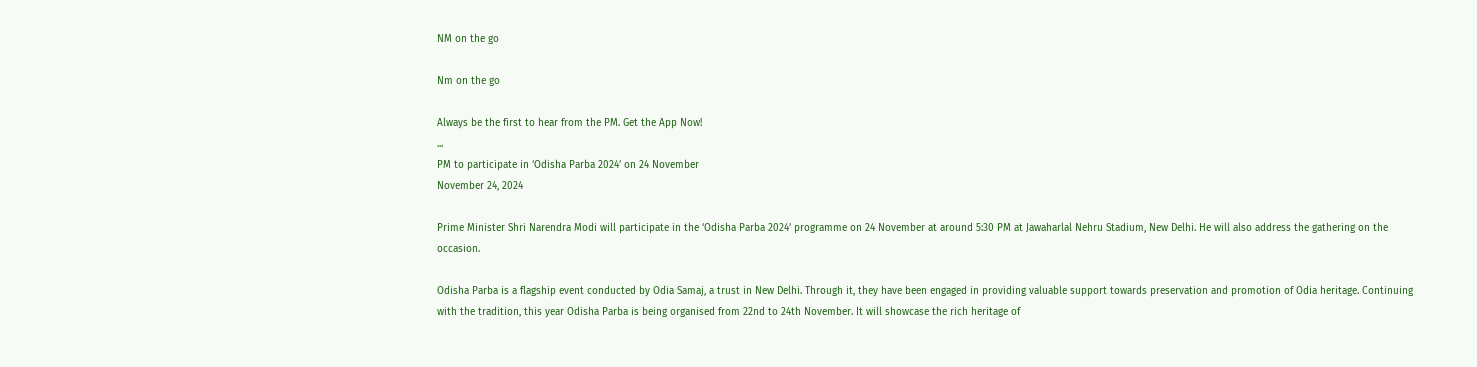NM on the go

Nm on the go

Always be the first to hear from the PM. Get the App Now!
...
PM to participate in ‘Odisha Parba 2024’ on 24 November
November 24, 2024

Prime Minister Shri Narendra Modi will participate in the ‘Odisha Parba 2024’ programme on 24 November at around 5:30 PM at Jawaharlal Nehru Stadium, New Delhi. He will also address the gathering on the occasion.

Odisha Parba is a flagship event conducted by Odia Samaj, a trust in New Delhi. Through it, they have been engaged in providing valuable support towards preservation and promotion of Odia heritage. Continuing with the tradition, this year Odisha Parba is being organised from 22nd to 24th November. It will showcase the rich heritage of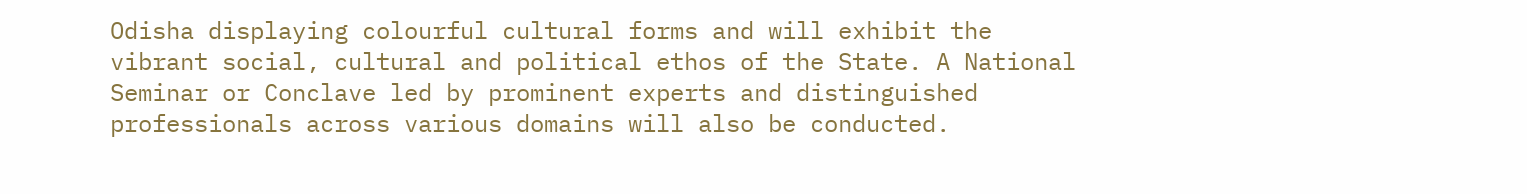Odisha displaying colourful cultural forms and will exhibit the vibrant social, cultural and political ethos of the State. A National Seminar or Conclave led by prominent experts and distinguished professionals across various domains will also be conducted.